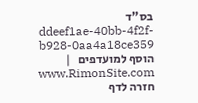בס"ד ddeef1ae-40bb-4f2f-b928-0aa4a18ce359 הוסף למועדפים   |   www.RimonSite.com
חזרה לדף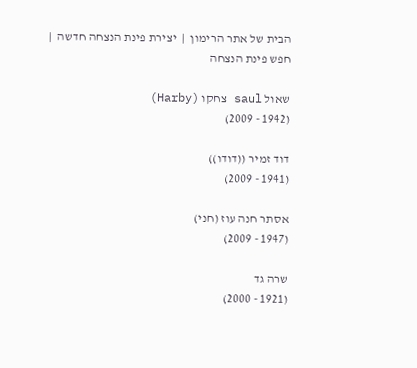הבית של אתר הרימון  |  יצירת פינת הנצחה חדשה  |  חפש פינת הנצחה

שאול saul צחקו (Harby)
(1942 - 2009)

דוד זמיר ((דודו))
(1941 - 2009)

אסתר חנה עוז (חני)
(1947 - 2009)

שרה גד
(1921 - 2000)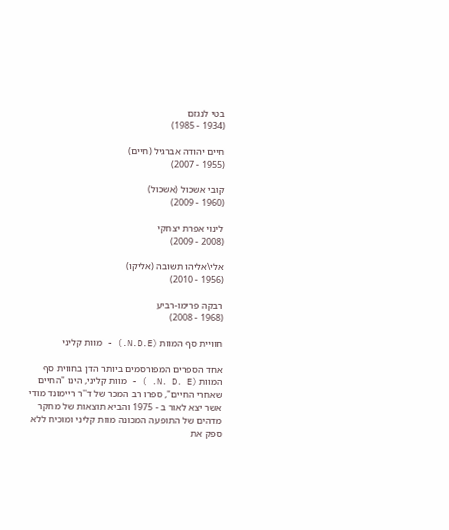בטי לנגזם
(1934 - 1985)

חיים יהודה אברגיל (חיים)
(1955 - 2007)

קובי אשכול (אשכול)
(1960 - 2009)

לינוי אפרת יצחקי
(2008 - 2009)

אלי\אליהו תשובה (אליקו)
(1956 - 2010)

רבקה פרימו-רביע
(1968 - 2008)

חוויית סף המוות (N.D.E.) - מוות קליני

אחד הספרים המפורסמים ביותר הדן בחווית סף המוות (N. D. E. ) - מוות קליני, הינו "החיים שאחרי החיים", ספרו רב המכר של ד''ר ריימונד מודי אשר יצא לאור ב - 1975 והביא תוצאות של מחקר מדהים של התופעה המכונה מוות קליני ומוכיח ללא ספק את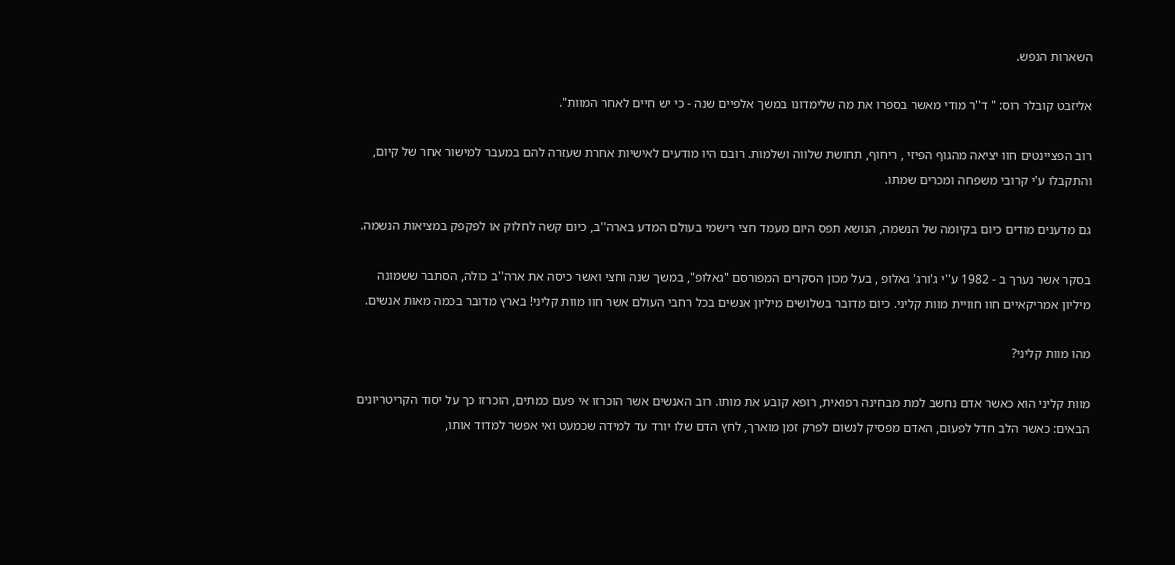השארות הנפש.

אליזבט קובלר רוס: " ד''ר מודי מאשר בספרו את מה שלימדונו במשך אלפיים שנה - כי יש חיים לאחר המוות".

רוב הפציינטים חוו יציאה מהגוף הפיזי , ריחוף, תחושת שלווה ושלמות. רובם היו מודעים לאישיות אחרת שעזרה להם במעבר למישור אחר של קיום, והתקבלו ע'י קרובי משפחה ומכרים שמתו.

גם מדענים מודים כיום בקיומה של הנשמה, הנושא תפס היום מעמד חצי רישמי בעולם המדע בארה''ב, כיום קשה לחלוק או לפקפק במציאות הנשמה.

בסקר אשר נערך ב - 1982 ע''י ג'ורג' גאלופ , בעל מכון הסקרים המפורסם "גאלופ", במשך שנה וחצי ואשר כיסה את ארה''ב כולה, הסתבר ששמונה מיליון אמריקאיים חוו חוויית מוות קליני. כיום מדובר בשלושים מיליון אנשים בכל רחבי העולם אשר חוו מוות קליני! בארץ מדובר בכמה מאות אנשים.

מהו מוות קליני?

מוות קליני הוא כאשר אדם נחשב למת מבחינה רפואית, רופא קובע את מותו. רוב האנשים אשר הוכרזו אי פעם כמתים, הוכרזו כך על יסוד הקריטריונים הבאים: כאשר הלב חדל לפעום, האדם מפסיק לנשום לפרק זמן מוארך, לחץ הדם שלו יורד עד למידה שכמעט ואי אפשר למדוד אותו,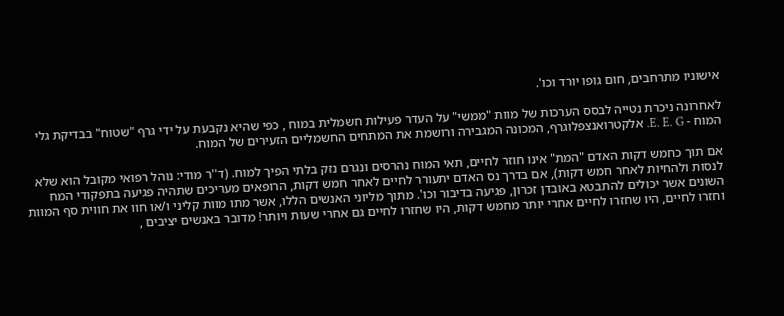אישוניו מתרחבים, חום גופו יורד וכו'.

לאחרונה ניכרת נטייה לבסס הערכות של מוות "ממשי" על העדר פעילות חשמלית במוח , כפי שהיא נקבעת על ידי גרף "שטוח" בבדיקת גלי המוח - E. E. G. אלקטרואנצפלוגרף, המכונה המגבירה ורושמת את המתחים החשמליים הזעירים של המוח.

אם תוך כחמש דקות האדם "המת" אינו חוזר לחיים, תאי המוח נהרסים ונגרם נזק בלתי הפיך למוח. (ד''ר מודי: נוהל רפואי מקובל הוא שלא לנסות ולהחיות לאחר חמש דקות), אם בדרך נס האדם יתעורר לחיים לאחר חמש דקות, הרופאים מעריכים שתהיה פגיעה בתפקודי המח השונים אשר יכולים להתבטא באובדן זכרון, פגיעה בדיבור וכו'. מתוך מליוני האנשים הללו, אשר מתו מוות קליני ו/או חוו את חווית סף המוות וחזרו לחיים, היו שחזרו לחיים אחרי יותר מחמש דקות, היו שחזרו לחיים גם אחרי שעות ויותר! מדובר באנשים יציבים ,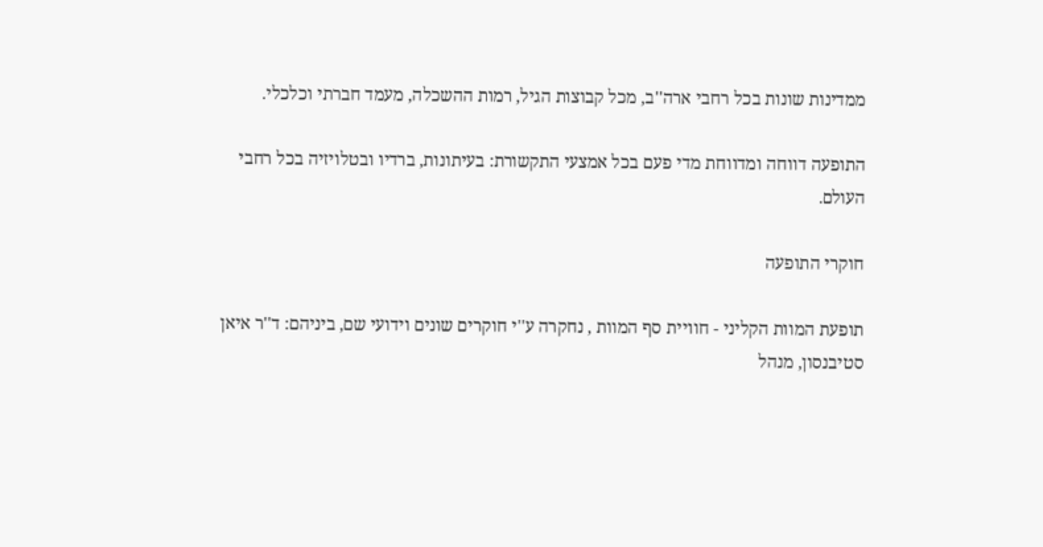ממדינות שונות בכל רחבי ארה''ב, מכל קבוצות הגיל, רמות ההשכלה, מעמד חברתי וכלכלי.

התופעה דווחה ומדווחת מדי פעם בכל אמצעי התקשורת: בעיתונות, ברדיו ובטלויזיה בכל רחבי העולם.

חוקרי התופעה

תופעת המוות הקליני - חוויית סף המוות , נחקרה ע''י חוקרים שונים וידועי שם, ביניהם: ד''ר איאן סטיבנסון, מנהל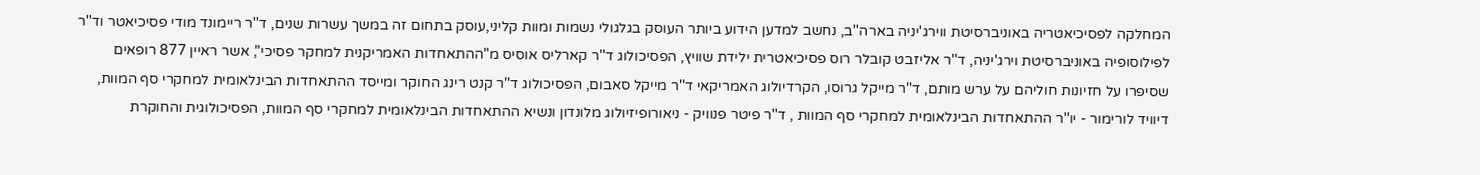המחלקה לפסיכיאטריה באוניברסיטת ווירג'יניה בארה''ב, נחשב למדען הידוע ביותר העוסק בגלגולי נשמות ומוות קליני,עוסק בתחום זה במשך עשרות שנים, ד''ר ריימונד מודי פסיכיאטר וד''ר לפילוסופיה באוניברסיטת וירג'יניה, ד''ר אליזבט קובלר רוס פסיכיאטרית ילידת שוויץ, הפסיכולוג ד''ר קארליס אוסיס מ"ההתאחדות האמריקנית למחקר פסיכי", אשר ראיין 877 רופאים שסיפרו על חזיונות חוליהם על ערש מותם, ד''ר מייקל גרוסו, הקרדיולוג האמריקאי ד''ר מייקל סאבום, הפסיכולוג ד''ר קנט רינג החוקר ומייסד ההתאחדות הבינלאומית למחקרי סף המוות, דיוויד לורימור - יו''ר ההתאחדות הבינלאומית למחקרי סף המוות , ד''ר פיטר פנוויק - ניאורופיזיולוג מלונדון ונשיא ההתאחדות הבינלאומית למחקרי סף המוות, הפסיכולוגית והחוקרת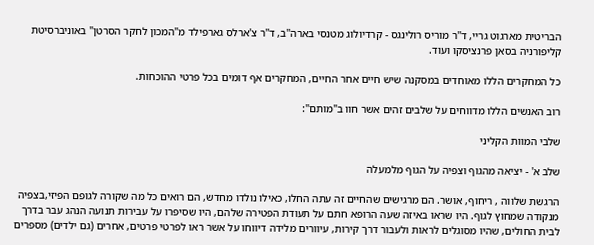הבריטית מארגוט גריי, ד''ר מוריס רולינגס - קרדיולוג מטנסי בארה''ב, ד''ר צ'ארלס גארפילד מ"המכון לחקר הסרטן" באוניברסיטת קליפורניה בסאן פרנציסקו ועוד.

כל המחקרים הללו מאוחדים במסקנה שיש חיים אחר החיים, המחקרים אף דומים בכל פרטי ההוכחות.

רוב האנשים הללו מדווחים על שלבים זהים אשר חוו ב"מותם":

שלבי המוות הקליני

שלב א' - יציאה מהגוף וצפיה על הגוף מלמעלה

הרגשת שלווה , ריחוף, אושר. הם מרגישים שהחיים זה עתה החלו, כאילו נולדו מחדש, הם רואים כל מה שקורה לגופם הפיזי,בצפיה מנקודה שמחוץ לגוף. היו שראו באיזה שעה הרופא חתם על תעודת הפטירה שלהם, היו שסיפרו על עבירות תנועה הנהג עבר בדרך לבית החולים, שהיו מסוגלים לראות ולעבור דרך קירות, עיוורים מלידה דיווחו על אשר ראו לפרטי פרטים, אחרים (גם ילדים) מספרים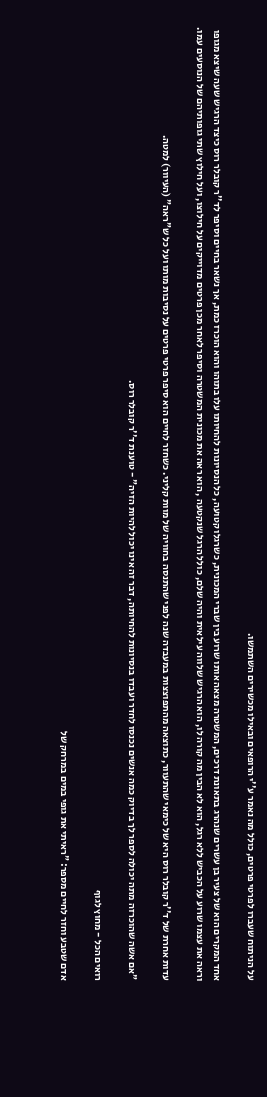על הניתוח שעברו לפרטי פרטים, כולל מה נאמר ע''י הרופאים ובאילו מכשירים השתמשו.

אחד המקרים הוא של צעיר בן עשרים שנהרג בתאונת דרכים, המשטרה מצאה אותו שרוע בין שברי המכונית, כשרגלו קטועה, כל הנסיונות להחיותו עלו בתוהו והוא הוכרז כמת, אך נשאר בחיים וסיפר לד''ר קובלר רוס כיצד הרגיש שעה שיצא מגופו וראה את עצמו שרוע על הכביש ללא רגל, הוא לא הבין מה קורה לו, הוא הרגיש שלווה עילאית והיה שלם, כולל הרגל שנקטעה , הוא ראה את מכונית המשטרה וסיפר לאחר מכן פרטים מדוייקים על חילוצו, ועל חילוץ שתי גופותיהם של הנוסעים עמו.

עדות אחרת של ד''ר קובלר רוס היא של כימאי שהתעוור, כתוצאה מהתפוצצות במעבדה שנה לפני שהתנסה בחוויה של מוות קליני. כשחזר לחיים הוא סיפר פרטי פרטים על נסיבות מותו ועל כל ש"ראה" (העיוור) למטה.

"אם אשה שהוכרזה מתה יכולה לספר לך בדיוק כמה אנשים נכנסו לחדר ועבדו בנסיונות להחיותה, דבר זה אינו יכול להיות הזיה" - טוענת ד''ר קובלר רוס.

רואים הכל - מחוץ לגוף

אדם שטבע וחזר לחיים מספר: "ראיתי את גופי במים במרחק של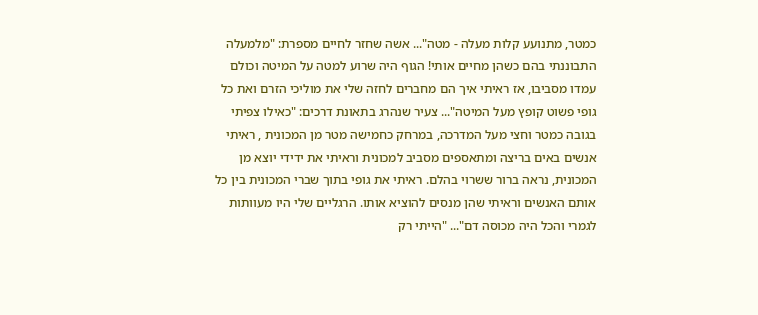כמטר, מתנועע קלות מעלה - מטה"... אשה שחזר לחיים מספרת: "מלמעלה התבוננתי בהם כשהן מחיים אותי! הגוף היה שרוע למטה על המיטה וכולם עמדו מסביבו, אז ראיתי איך הם מחברים לחזה שלי את מוליכי הזרם ואת כל גופי פשוט קופץ מעל המיטה"... צעיר שנהרג בתאונת דרכים: "כאילו צפיתי בגובה כמטר וחצי מעל המדרכה, במרחק כחמישה מטר מן המכונית , ראיתי אנשים באים בריצה ומתאספים מסביב למכונית וראיתי את ידידי יוצא מן המכונית, נראה ברור ששרוי בהלם. ראיתי את גופי בתוך שברי המכונית בין כל אותם האנשים וראיתי שהן מנסים להוציא אותו. הרגליים שלי היו מעוותות לגמרי והכל היה מכוסה דם"... "הייתי רק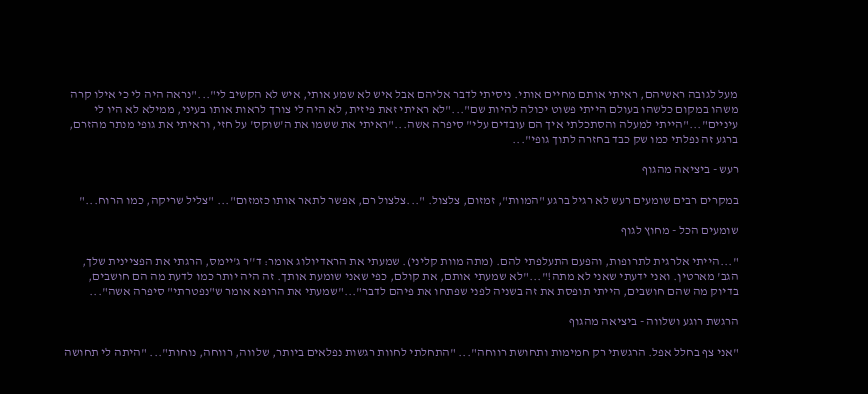מעל לגובה ראשיהם, ראיתי אותם מחיים אותי. ניסיתי לדבר אליהם אבל איש לא שמע אותי, איש לא הקשיב לי"..."נראה היה לי כי אילו קרה משהו במקום כלשהו בעולם הייתי פשוט יכולה להיות שם"..."לא ראיתי זאת פיזית, לא היה לי צורך לראות אותו בעיני, ממילא לא היו לי עיניים"..."הייתי למעלה והסתכלתי איך הם עובדים עלי" סיפרה אשה..."ראיתי את ששמו את ה'שוקס' על חזי, וראיתי את גופי מנתר מהזרם, ברגע זה נפלתי כמו שק כבד בחזרה לתוך גופי"...

רעש - ביציאה מהגוף

במקרים רבים שומעים רעש לא רגיל ברגע "המוות", זמזום, צלצול. "...צלצול רם, אפשר לתאר אותו כזמזום"... "צליל שריקה, כמו הרוח..."

שומעים הכל - מחוץ לגוף

"...הייתי אלרגית לתרופות, והפעם התעלפתי להם. (מתה מוות קליני). שמעתי את הראדיולוג אומר: ד''ר ג'יימס, הרגתי את הפציינית שלך, הגב' מארטין. ואני ידעתי שאני לא מתה!"..."לא שמעתי אותם, את קולם, כפי שאני שומעת אותך. זה היה יותר כמו לדעת מה הם חושבים, בדיוק מה שהם חושבים, הייתי תופסת את זה בשניה לפני שפתחו את פיהם לדבר"..."שמעתי את הרופא אומר ש"נפטרתי" סיפרה אשה"...

הרגשת רוגע ושלווה - ביציאה מהגוף

"אני צף בחלל אפל. הרגשתי רק חמימות ותחושת רווחה"... "התחלתי לחוות רגשות נפלאים ביותר, שלווה, רווחה, נוחות"... "היתה לי תחושה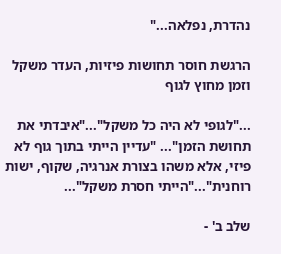נהדרת, נפלאה..."

הרגשת חוסר תחושות פיזיות, העדר משקל וזמן מחוץ לגוף

..."לגופי לא היה כל משקל"..."איבדתי את תחושת הזמן"... "עדיין הייתי בתוך גוף לא פיזי, אלא משהו בצורת אנרגיה, שקוף, ישות רוחנית"..."הייתי חסרת משקל"...

שלב ב' -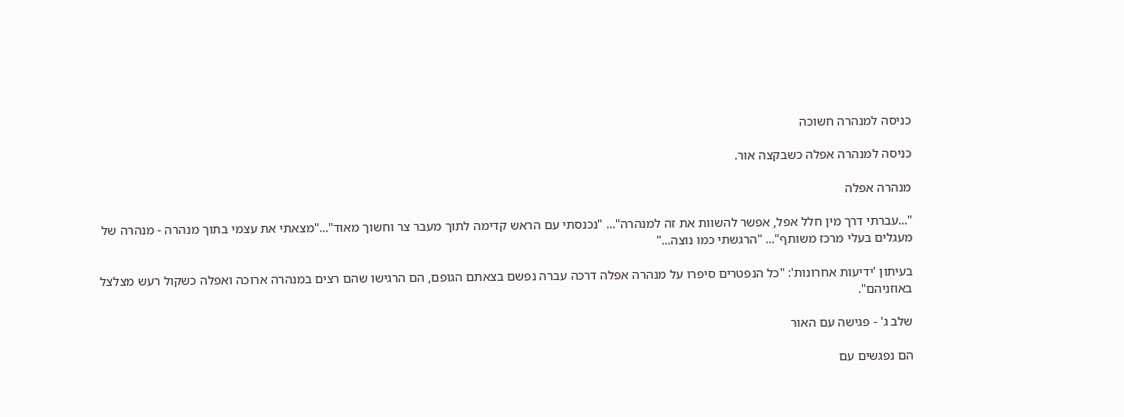כניסה למנהרה חשוכה

כניסה למנהרה אפלה כשבקצה אור.

מנהרה אפלה

"...עברתי דרך מין חלל אפל, אפשר להשוות את זה למנהרה"... "נכנסתי עם הראש קדימה לתוך מעבר צר וחשוך מאוד"..."מצאתי את עצמי בתוך מנהרה - מנהרה של מעגלים בעלי מרכז משותף"... "הרגשתי כמו נוצה..."

בעיתון 'ידיעות אחרונות': "כל הנפטרים סיפרו על מנהרה אפלה דרכה עברה נפשם בצאתם הגופם, הם הרגישו שהם רצים במנהרה ארוכה ואפלה כשקול רעש מצלצל באוזניהם".

שלב ג' - פגישה עם האור

הם נפגשים עם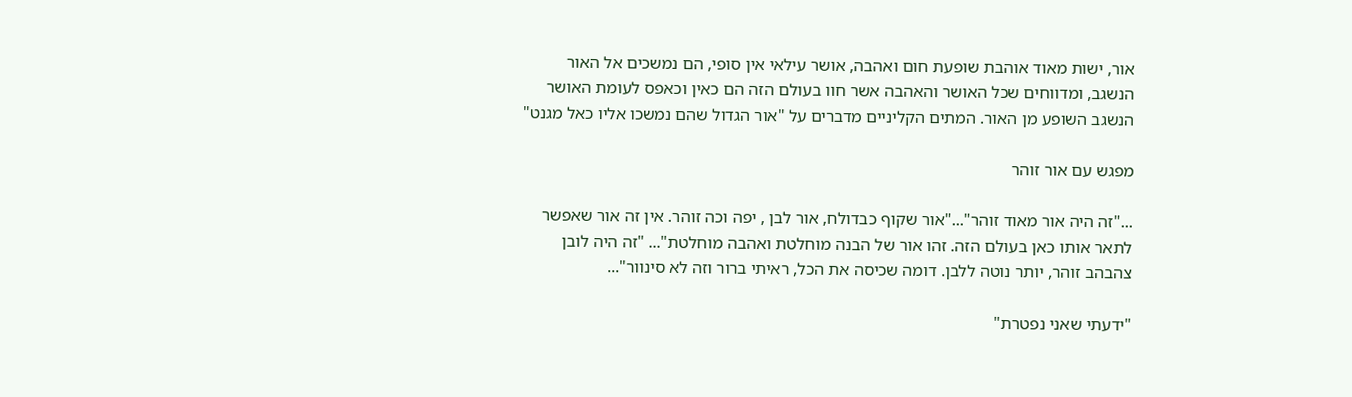אור, ישות מאוד אוהבת שופעת חום ואהבה, אושר עילאי אין סופי, הם נמשכים אל האור הנשגב, ומדווחים שכל האושר והאהבה אשר חוו בעולם הזה הם כאין וכאפס לעומת האושר הנשגב השופע מן האור. המתים הקליניים מדברים על "אור הגדול שהם נמשכו אליו כאל מגנט"

מפגש עם אור זוהר

..."זה היה אור מאוד זוהר"..."אור שקוף כבדולח, אור לבן , יפה וכה זוהר. אין זה אור שאפשר לתאר אותו כאן בעולם הזה. זהו אור של הבנה מוחלטת ואהבה מוחלטת"... "זה היה לובן צהבהב זוהר, יותר נוטה ללבן. דומה שכיסה את הכל, ראיתי ברור וזה לא סינוור"...

"ידעתי שאני נפטרת"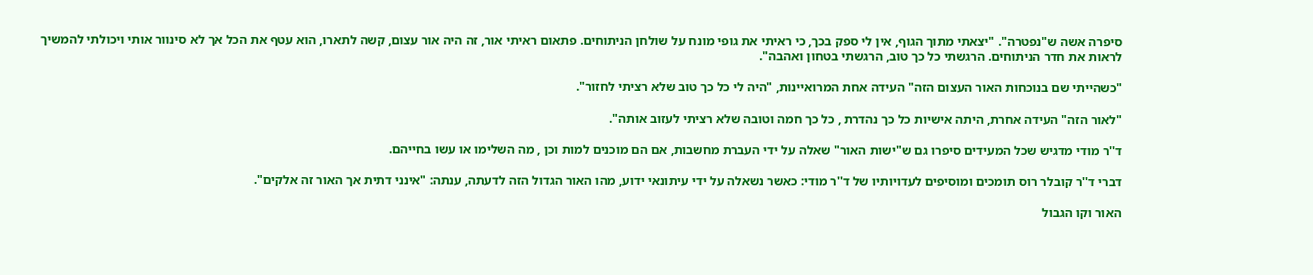סיפרה אשה ש"נפטרה". "יצאתי מתוך הגוף, אין לי ספק בכך, כי ראיתי את גופי מונח על שולחן הניתוחים. פתאום ראיתי אור, זה היה אור עצום, קשה לתארו, הוא עטף את הכל אך לא סינוור אותי ויכולתי להמשיך לראות את חדר הניתוחים. הרגשתי כל כך טוב, הרגשתי בטחון ואהבה".

"כשהייתי שם בנוכחות האור העצום הזה" העידה אחת המרואיינות, "היה לי כל כך טוב שלא רציתי לחזור".

"לאור הזה" העידה אחרת, היתה אישיות כל כך נהדרת , כל כך חמה וטובה שלא רציתי לעזוב אותה".

ד''ר מודי מדגיש שכל המעידים סיפרו גם ש"ישות האור" שאלה על ידי העברת מחשבות, אם הם מוכנים למות וכן , מה השלימו או עשו בחייהם.

דברי ד''ר קובלר רוס תומכים ומוסיפים לעדויותיו של ד''ר מודי: כאשר נשאלה על ידי עיתונאי ידוע, מהו האור הגדול הזה לדעתה, ענתה: "אינני דתית אך האור זה אלקים".

האור וקו הגבול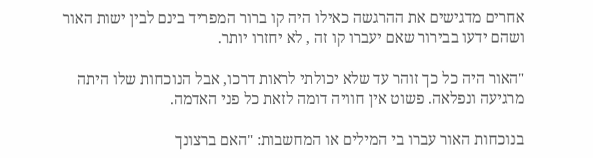אחרים מדגישים את ההרגשה כאילו היה קו ברור המפריד בינם לבין ישות האור ושהם ידעו בבירור שאם יעברו קו זה , לא יחזרו יותר.

"האור היה כל כך זוהר עד שלא יכולתי לראות דרכו, אבל הנוכחות שלו היתה מרגיעה ונפלאה. פשוט אין חוויה דומה לזאת כל פני האדמה.

בנוכחות האור עברו בי המילים או המחשבות: "האם ברצונך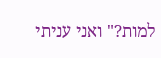למות?" ואני עניתי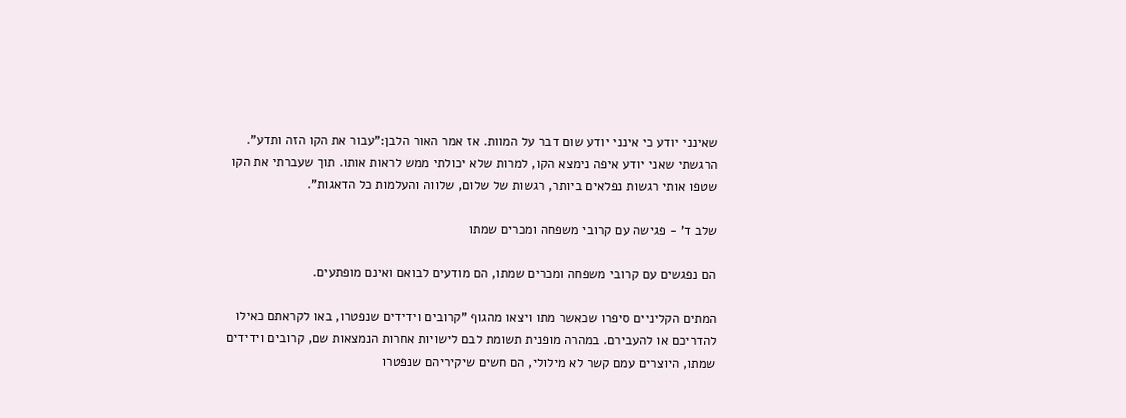שאינני יודע כי אינני יודע שום דבר על המוות. אז אמר האור הלבן:"עבור את הקו הזה ותדע". הרגשתי שאני יודע איפה נימצא הקו, למרות שלא יכולתי ממש לראות אותו. תוך שעברתי את הקו שטפו אותי רגשות נפלאים ביותר, רגשות של שלום, שלווה והעלמות כל הדאגות".

שלב ד' - פגישה עם קרובי משפחה ומכרים שמתו

הם נפגשים עם קרובי משפחה ומכרים שמתו, הם מודעים לבואם ואינם מופתעים.

המתים הקליניים סיפרו שכאשר מתו ויצאו מהגוף "קרובים וידידים שנפטרו, באו לקראתם כאילו להדריכם או להעבירם. במהרה מופנית תשומת לבם לישויות אחרות הנמצאות שם, קרובים וידידים שמתו, היוצרים עמם קשר לא מילולי, הם חשים שיקיריהם שנפטרו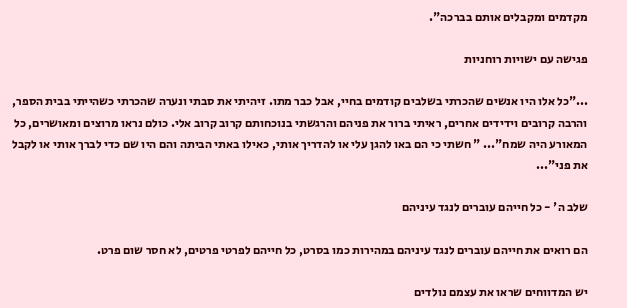מקדמים ומקבלים אותם בברכה".

פגישה עם ישויות רוחניות

..."כל אלו היו אנשים שהכרתי בשלבים קודמים בחיי, אבל כבר מתו. זיהיתי את סבתי ונערה שהכרתי כשהייתי בבית הספר, והרבה קרובים וידידים אחרים, ראיתי ברור את פניהם והרגשתי בנוכחותם קרוב קרוב אלי. כולם נראו מרוצים ומאושרים, כל המאורע היה שמח"... " חשתי כי הם באו להגן עלי או להדריך אותי, כאילו באתי הביתה והם היו שם כדי לברך אותי או לקבל את פני"...

שלב ה' - כל חייהם עוברים לנגד עיניהם

הם רואים את חייהם עוברים לנגד עיניהם במהירות כמו בסרט, כל חייהם לפרטי פרטים, לא חסר שום פרט.

יש המדווחים שראו את עצמם נולדים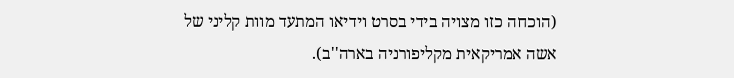(הוכחה כזו מצויה בידי בסרט וידיאו המתעד מוות קליני של אשה אמריקאית מקליפורניה בארה''ב).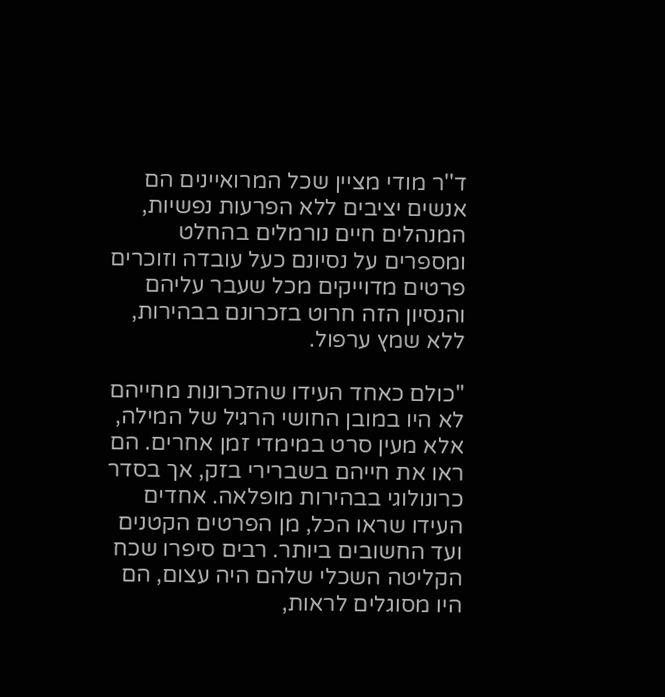ד''ר מודי מציין שכל המרואיינים הם אנשים יציבים ללא הפרעות נפשיות, המנהלים חיים נורמלים בהחלט ומספרים על נסיונם כעל עובדה וזוכרים פרטים מדוייקים מכל שעבר עליהם והנסיון הזה חרוט בזכרונם בבהירות, ללא שמץ ערפול.

"כולם כאחד העידו שהזכרונות מחייהם לא היו במובן החושי הרגיל של המילה, אלא מעין סרט במימדי זמן אחרים. הם ראו את חייהם בשברירי בזק, אך בסדר כרונולוגי בבהירות מופלאה. אחדים העידו שראו הכל, מן הפרטים הקטנים ועד החשובים ביותר. רבים סיפרו שכח הקליטה השכלי שלהם היה עצום, הם היו מסוגלים לראות,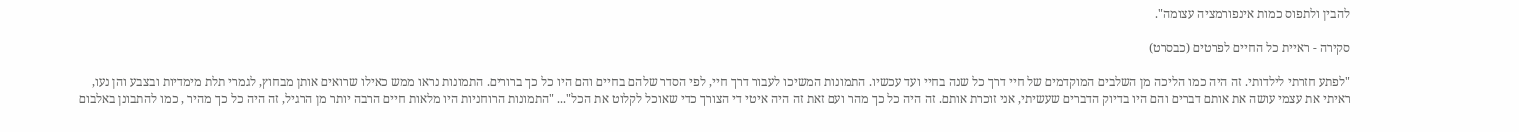להבין ולתפוס כמות אינפורמציה עצומה".

סקירה - ראיית כל החיים לפרטים (כבסרט)

"לפתע חזרתי לילדותי. זה היה כמו הליכה מן השלבים המוקדמים של חיי דרך כל שנה בחיי ועד עכשיו. התמונות המשיכו לעבור דרך חיי, לפי הסדר שלהם בחיים והם היו כל כך ברורים. התמונות נראו ממש כאילו שרואים אותן מבחוץ, לגמרי תלת מימדיות ובצבע והן נעו, ראיתי את עצמי עושה את אותם דברים והם היו בדיוק הדברים שעשיתי, אני זוכרת אותם. זה היה כל כך מהר ועם זאת זה היה איטי די הצורך כדי שאוכל לקלוט את הכל"... "התמונות הרוחניות היו מלאות חיים הרבה יותר מן הרגיל, זה היה כל כך מהיר , כמו להתבונן באלבום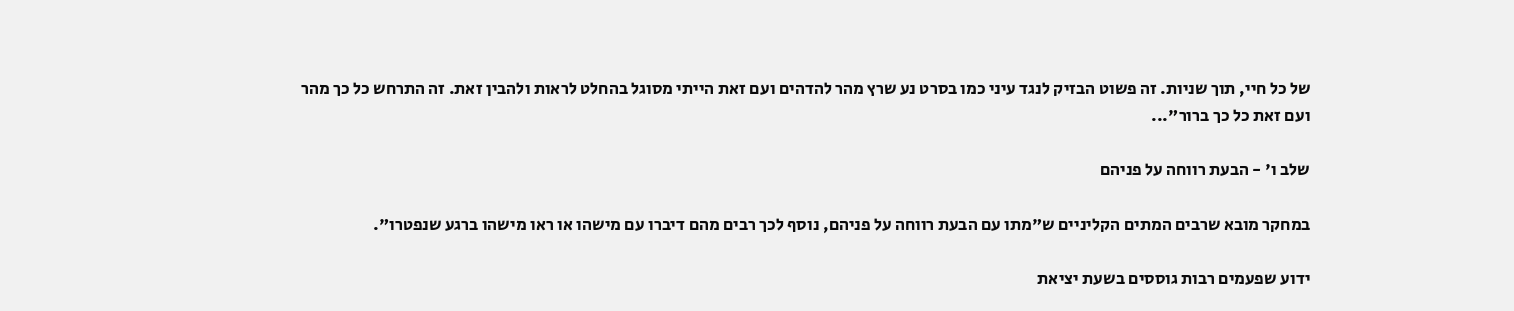של כל חיי, תוך שניות. זה פשוט הבזיק לנגד עיני כמו בסרט נע שרץ מהר להדהים ועם זאת הייתי מסוגל בהחלט לראות ולהבין זאת. זה התרחש כל כך מהר ועם זאת כל כך ברור"...

שלב ו' - הבעת רווחה על פניהם

במחקר מובא שרבים המתים הקליניים ש"מתו עם הבעת רווחה על פניהם, נוסף לכך רבים מהם דיברו עם מישהו או ראו מישהו ברגע שנפטרו".

ידוע שפעמים רבות גוססים בשעת יציאת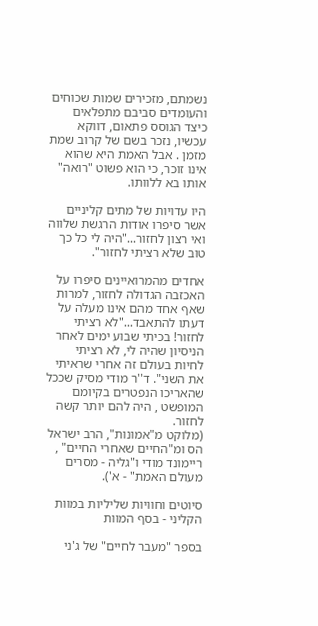נשמתם, מזכירים שמות שכוחים והעומדים סביבם מתפלאים כיצד הגוסס פתאום, דווקא עכשיו, נזכר בשם של קרוב שמת מזמן . אבל האמת היא שהוא אינו זוכר, כי הוא פשוט "רואה" אותו בא ללוותו.

היו עדויות של מתים קליניים אשר סיפרו אודות הרגשת שלווה ואי רצון לחזור..."היה לי כל כך טוב שלא רציתי לחזור".

אחדים מהמרואיינים סיפרו על האכזבה הגדולה לחזור, למרות שאף אחד מהם אינו מעלה על דעתו להתאבד..."לא רציתי לחזור! בכיתי שבוע ימים לאחר הניסיון שהיה לי, לא רציתי לחיות בעולם זה אחרי שראיתי את השני". ד''ר מודי מסיק שככל שהאריכו הנפטרים בקיומם המופשט , היה להם יותר קשה לחזור.
(מלוקט מ"אמונות", הרב ישראל הס ומ"החיים שאחרי החיים" , ריימונד מודי ו"גליה - מסרים מעולם האמת" - א').

סיוטים וחוויות שליליות במוות הקליני - בסף המוות

בספר "מעבר לחיים" של ג'ני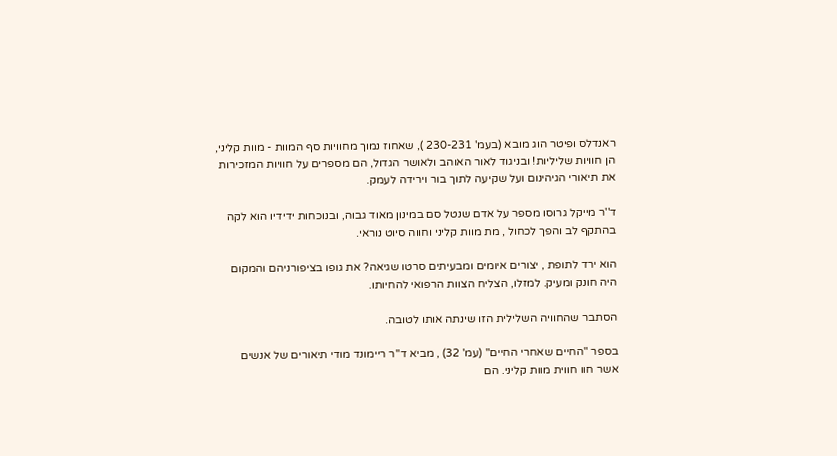ראנדלס ופיטר הוג מובא (בעמ' 230-231 ), שאחוז נמוך מחוויות סף המוות - מוות קליני, הן חוויות שליליות! ובניגוד לאור האוהב ולאושר הגדול, הם מספרים על חוויות המזכירות את תיאורי הגיהינום ועל שקיעה לתוך בור וירידה לעמק.

ד''ר מייקל גרוסו מספר על אדם שנטל סם במינון מאוד גבוה, ובנוכחות ידידיו הוא לקה בהתקף לב והפך לכחול , מת מוות קליני וחווה סיוט נוראי.

הוא ירד לתופת , יצורים איומים ומבעיתים סרטו שגיאה? את גופו בציפורניהם והמקום היה חונק ומעיק. למזלו, הצליח הצוות הרפואי להחיותו.

הסתבר שהחוויה השלילית הזו שינתה אותו לטובה.

בספר "החיים שאחרי החיים" (עמ' 32) , מביא ד''ר ריימונד מודי תיאורים של אנשים אשר חוו חווית מוות קליני. הם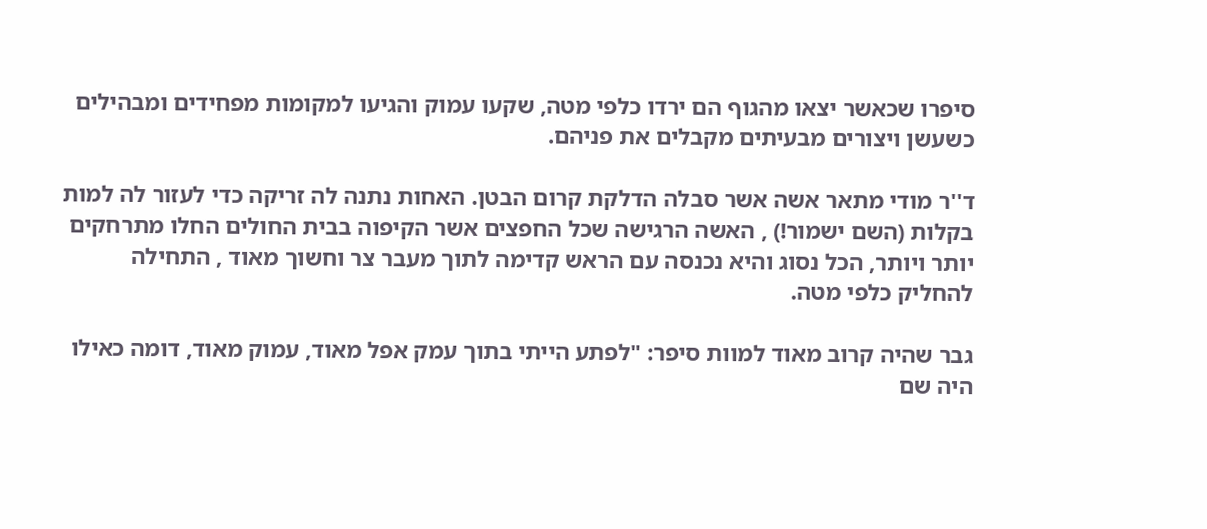סיפרו שכאשר יצאו מהגוף הם ירדו כלפי מטה, שקעו עמוק והגיעו למקומות מפחידים ומבהילים כשעשן ויצורים מבעיתים מקבלים את פניהם.

ד''ר מודי מתאר אשה אשר סבלה הדלקת קרום הבטן. האחות נתנה לה זריקה כדי לעזור לה למות בקלות (השם ישמור!) , האשה הרגישה שכל החפצים אשר הקיפוה בבית החולים החלו מתרחקים יותר ויותר, הכל נסוג והיא נכנסה עם הראש קדימה לתוך מעבר צר וחשוך מאוד , התחילה להחליק כלפי מטה.

גבר שהיה קרוב מאוד למוות סיפר: "לפתע הייתי בתוך עמק אפל מאוד, עמוק מאוד, דומה כאילו היה שם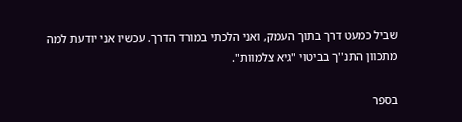שביל כמעט דרך בתוך העמק, ואני הלכתי במורד הדרך. עכשיו אני יודעת למה מתכוון התנ''ך בביטוי "גיא צלמוות".

בספר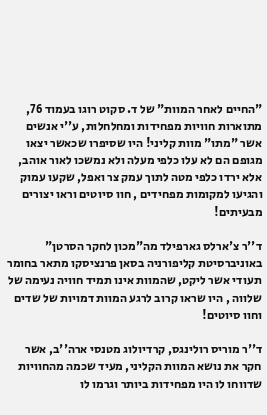"החיים לאחר המוות" של ד. סקוט רוגו בעמוד 76, מתוארות חוויות מפחידות ומחלחלות, ע''י אנשים אשר "מתו" מוות קליני! היו שסיפרו שכאשר יצאו מגופם הם לא עלו כלפי מעלה ולא נמשכו לאור אוהב, אלא ירדו כלפי מטה לתוך עמק צר ואפל, שקעו עמוק והגיעו למקומות מפחידים , חוו סיוטים וראו יצורים מבעיתים!

ד''ר צ'ארלס גארפילד מה"מכון לחקר הסרטן" באוניברסיטת קליפורניה בסאן פרנציסקו מתאר בחומר תעודי אשר ליקט, שהמוות אינו תמיד חוויה נעימה של שלווה , היו שראו קרוב לרגע המוות דמויות של שדים וחוו סיוטים!

ד''ר מוריס רולינגס, קרדיולוג מטנסי ארה''ב, אשר חקר את נושא המוות הקליני, מעיד שכמה מהחוויות שדווחו לו היו מפחידות ביותר וגרמו לו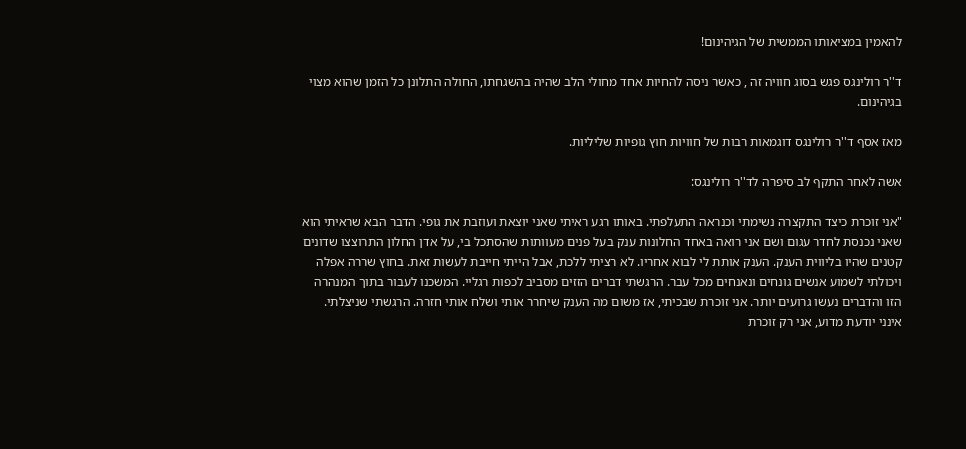להאמין במציאותו הממשית של הגיהינום!

ד''ר רולינגס פגש בסוג חוויה זה , כאשר ניסה להחיות אחד מחולי הלב שהיה בהשגחתו, החולה התלונן כל הזמן שהוא מצוי בגיהינום.

מאז אסף ד''ר רולינגס דוגמאות רבות של חוויות חוץ גופיות שליליות.

אשה לאחר התקף לב סיפרה לד''ר רולינגס:

"אני זוכרת כיצד התקצרה נשימתי וכנראה התעלפתי. באותו רגע ראיתי שאני יוצאת ועוזבת את גופי. הדבר הבא שראיתי הוא שאני נכנסת לחדר עגום ושם אני רואה באחד החלונות ענק בעל פנים מעוותות שהסתכל בי, על אדן החלון התרוצצו שדונים קטנים שהיו בליווית הענק. הענק אותת לי לבוא אחריו. לא רציתי ללכת, אבל הייתי חייבת לעשות זאת. בחוץ שררה אפלה ויכולתי לשמוע אנשים גונחים ונאנחים מכל עבר. הרגשתי דברים הזזים מסביב לכפות רגליי. המשכנו לעבור בתוך המנהרה הזו והדברים נעשו גרועים יותר. אני זוכרת שבכיתי, אז משום מה הענק שיחרר אותי ושלח אותי חזרה. הרגשתי שניצלתי. אינני יודעת מדוע, אני רק זוכרת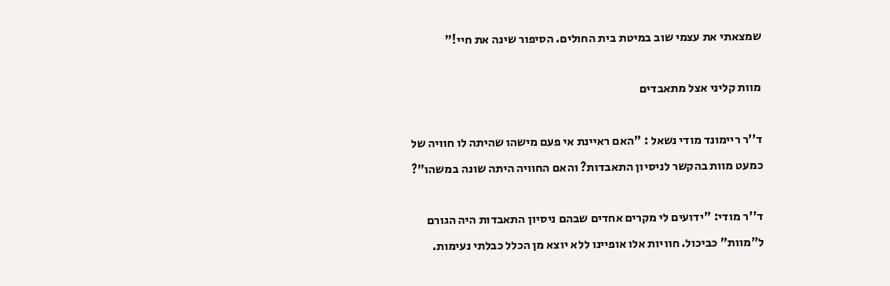שמצאתי את עצמי שוב במיטת בית החולים. הסיפור שינה את חיי!"

מוות קליני אצל מתאבדים

ד''ר ריימונד מודי נשאל : "האם ראיינת אי פעם מישהו שהיתה לו חוויה של כמעט מוות בהקשר לניסיון התאבדות? והאם החוויה היתה שונה במשהו"?

ד''ר מודי: "ידועים לי מקרים אחדים שבהם ניסיון התאבדות היה הגורם ל"מוות" כביכול. חוויות אלו אופיינו ללא יוצא מן הכלל כבלתי נעימות.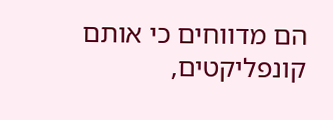הם מדווחים כי אותם קונפליקטים,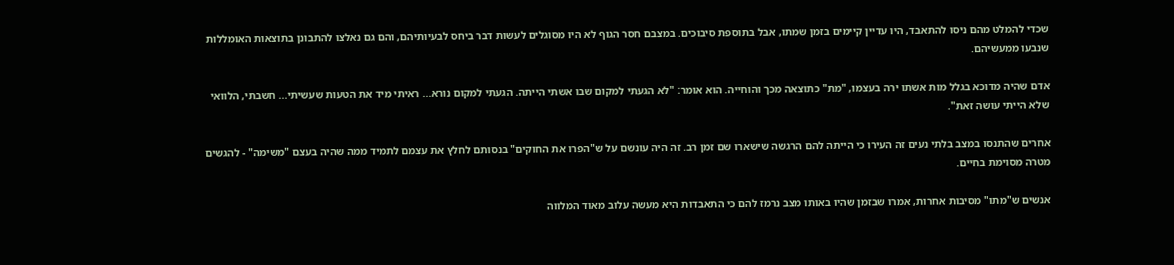שכדי להמלט מהם ניסו להתאבד, היו עדיין קיימים בזמן שמתו, אבל בתוספת סיבוכים. במצבם חסר הגוף לא היו מסוגלים לעשות דבר ביחס לבעיותיהם, והם גם נאלצו להתבונן בתוצאות האומללות שנבעו ממעשיהם.

אדם שהיה מדוכא בגלל מות אשתו ירה בעצמו, "מת" כתוצאה מכך והוחייה. הוא אומר: "לא הגעתי למקום שבו אשתי הייתה. הגעתי למקום נורא... ראיתי מיד את הטעות שעשיתי... חשבתי, הלוואי שלא הייתי עושה זאת".

אחרים שהתנסו במצב בלתי נעים זה העירו כי הייתה להם הרגשה שישארו שם זמן רב. זה היה עונשם על ש"הפרו את החוקים" בנסותם לחלץ את עצמם לתמיד ממה שהיה בעצם "משימה" - להגשים מטרה מסוימת בחיים.

אנשים ש"מתו" מסיבות אחרות, אמרו שבזמן שהיו באותו מצב נרמז להם כי התאבדות היא מעשה עלוב מאוד המלווה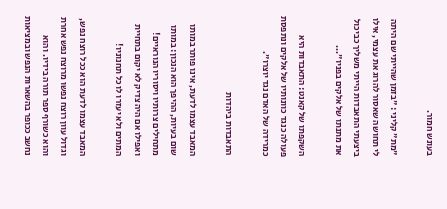בעונש חמור.

"מת" קליני : "בזמן שהייתי שם היתה לי תחושה שאסור להרוג את עצמי, אילו ביצעתי התאבדות הייתי משליך כביכול את מתנתו של אלקים בפניו"...

השקפתו של קאנט: התאבדות היא פעולה כנגד כוונותיו של אלקים ונתפסת כמרידה של האדם נגד יוצרו".

התאבדות ביהדות

המאבד עצמו לדעת, אינו פותר במותו שום בעיות, ההיפך הוא הנכון: במותו מתחילים צרותיו ויסוריו הנוראיים! ואפילו אם היה צדיק לא יקום בתחיית המתים ולא יעזרו לו כל תחנוניו!

המאבד עצמו לדעת הוא ככל רוצח נפש, וגדול עוון רוצח נפשו מרוצח נפש אחרת והוא כשורף ספר תורה בידיו. והוא נחשב ככופר בהשארות הנפש ובמציאות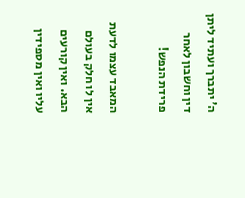ה' יתברך ועתיד ליתן דין וחשבון לאחר פרידת הנפש!

המאבד עצמו לדעת אין לו חלק בעולם הבא. ואין קורעים עליו ואין מספידין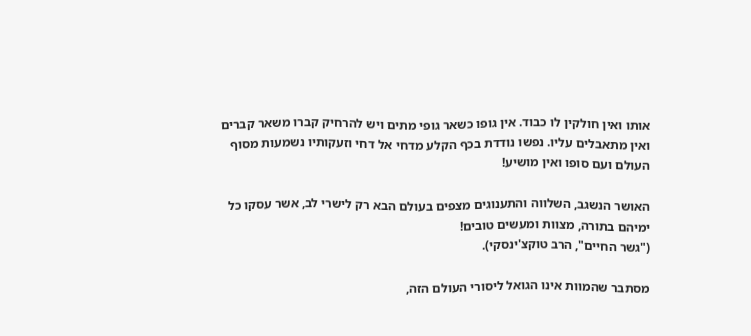אותו ואין חולקין לו כבוד. אין גופו כשאר גופי מתים ויש להרחיק קברו משאר קברים ואין מתאבלים עליו. נפשו נודדת בכף הקלע מדחי אל דחי וזעקותיו נשמעות מסוף העולם ועם סופו ואין מושיע!

האושר הנשגב, השלווה והתענוגים מצפים בעולם הבא רק לישרי לב, אשר עסקו כל ימיהם בתורה, מצוות ומעשים טובים!
("גשר החיים", הרב טוקצ'ינסקי).

מסתבר שהמוות אינו הגואל ליסורי העולם הזה,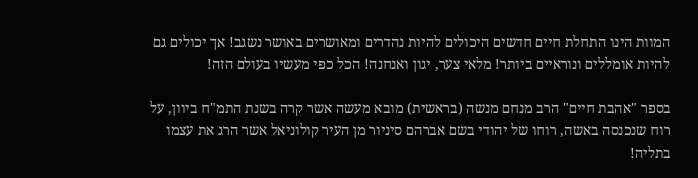המוות הינו התחלת חיים חדשים היכולים להיות נהדרים ומאושרים באושר נשגב! אך יכולים גם להיות אומללים ונוראיים ביותר! מלאי צער, יגון ואנחנה! הכל כפי מעשיו בעולם הזה!

בספר "אהבת חיים" הרב מנחם מנשה (בראשית) מובא מעשה אשר קרה בשנת התמ"ח ביוון, על רוח שנכנסה באשה, רוחו של יהודי בשם אברהם סיניור מן העיר קולוניאל אשר הרג את עצמו בתליה!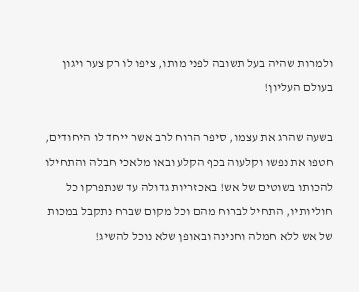ולמרות שהיה בעל תשובה לפני מותו, ציפו לו רק צער ויגון בעולם העליון!

בשעה שהרג את עצמו, סיפר הרוח לרב אשר ייחד לו היחודים, חטפו את נפשו וקלעוה בכף הקלע ובאו מלאכי חבלה והתחילו להכותו בשוטים של אש! באכזריות גדולה עד שנתפרקו כל חוליותיו, התחיל לברוח מהם וכל מקום שברח נתקבל במכות של אש ללא חמלה וחנינה ובאופן שלא נוכל להשיג!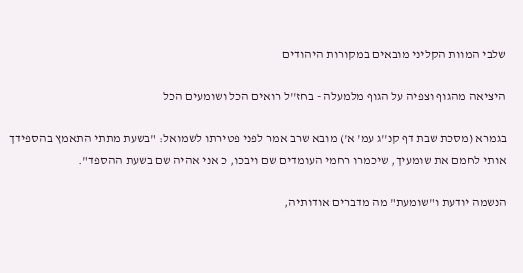שלבי המוות הקליני מובאים במקורות היהודים

היציאה מהגוף וצפיה על הגוף מלמעלה - בחז''ל רואים הכל ושומעים הכל

בגמרא (מסכת שבת דף קנ''ג עמ' א') מובא שרב אמר לפני פטירתו לשמואל: "בשעת מתתי התאמץ בהספידך אותי לחמם את שומעיך, שיכמרו רחמי העומדים שם ויבכו, כ אני אהיה שם בשעת ההספד".

הנשמה יודעת ו"שומעת" מה מדברים אודותיה,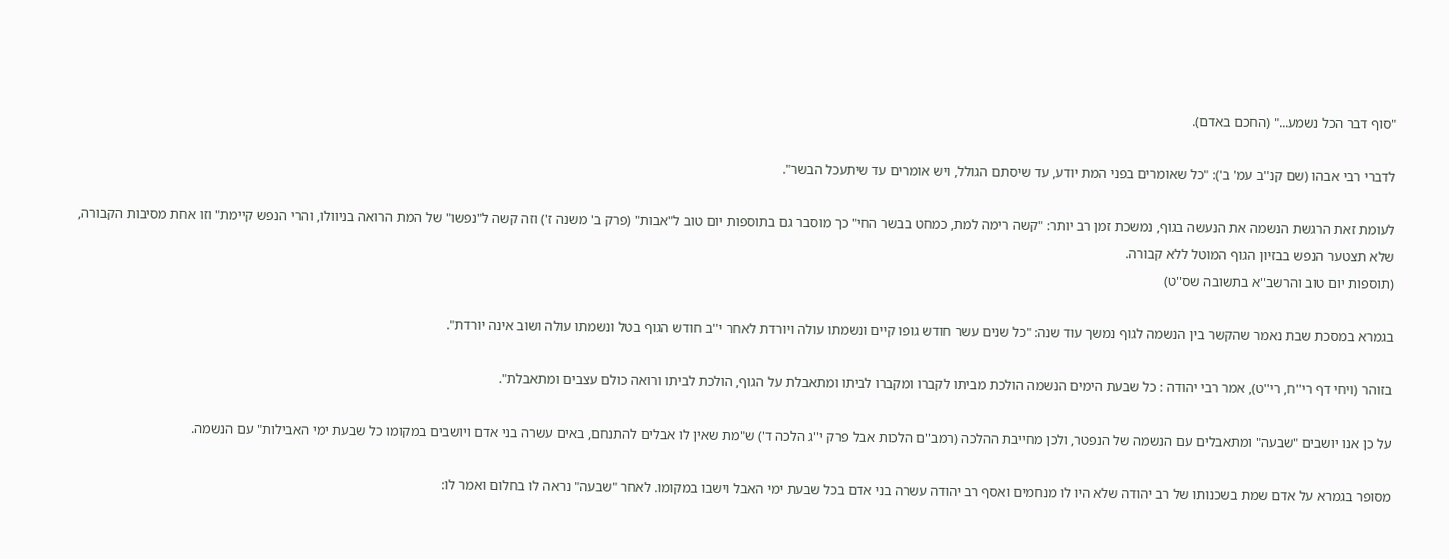"סוף דבר הכל נשמע..." (החכם באדם).

לדברי רבי אבהו (שם קנ''ב עמ' ב'): "כל שאומרים בפני המת יודע, עד שיסתם הגולל, ויש אומרים עד שיתעכל הבשר".

לעומת זאת הרגשת הנשמה את הנעשה בגוף, נמשכת זמן רב יותר: "קשה רימה למת, כמחט בבשר החי" כך מוסבר גם בתוספות יום טוב ל"אבות" (פרק ב' משנה ז') וזה קשה ל"נפשו" של המת הרואה בניוולו, והרי הנפש קיימת" וזו אחת מסיבות הקבורה, שלא תצטער הנפש בבזיון הגוף המוטל ללא קבורה.
(תוספות יום טוב והרשב''א בתשובה שס''ט)

בגמרא במסכת שבת נאמר שהקשר בין הנשמה לגוף נמשך עוד שנה: "כל שנים עשר חודש גופו קיים ונשמתו עולה ויורדת לאחר י''ב חודש הגוף בטל ונשמתו עולה ושוב אינה יורדת".

בזוהר (ויחי דף רי''ח, רי''ט), אמר רבי יהודה : כל שבעת הימים הנשמה הולכת מביתו לקברו ומקברו לביתו ומתאבלת על הגוף, הולכת לביתו ורואה כולם עצבים ומתאבלת".

על כן אנו יושבים "שבעה" ומתאבלים עם הנשמה של הנפטר, ולכן מחייבת ההלכה (רמב''ם הלכות אבל פרק י''ג הלכה ד') ש"מת שאין לו אבלים להתנחם, באים עשרה בני אדם ויושבים במקומו כל שבעת ימי האבילות" עם הנשמה.

מסופר בגמרא על אדם שמת בשכנותו של רב יהודה שלא היו לו מנחמים ואסף רב יהודה עשרה בני אדם בכל שבעת ימי האבל וישבו במקומו. לאחר "שבעה" נראה לו בחלום ואמר לו: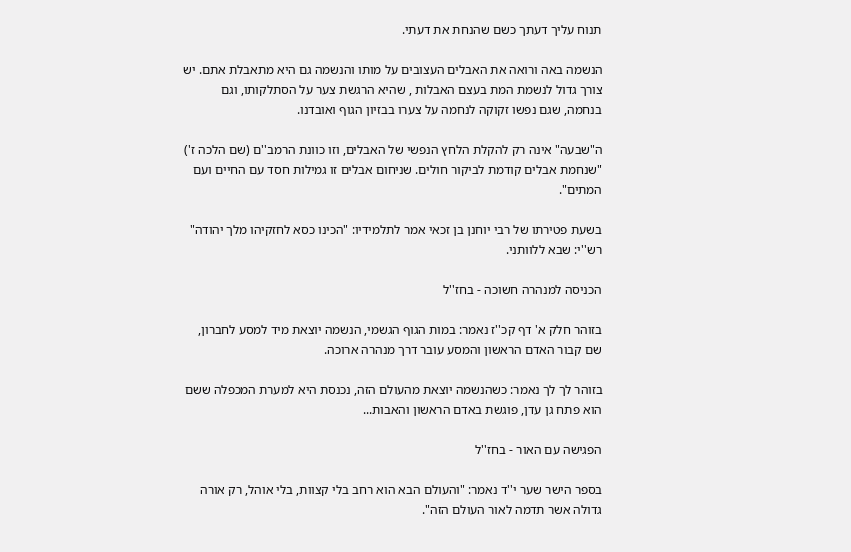תנוח עליך דעתך כשם שהנחת את דעתי.

הנשמה באה ורואה את האבלים העצובים על מותו והנשמה גם היא מתאבלת אתם. יש צורך גדול לנשמת המת בעצם האבלות , שהיא הרגשת צער על הסתלקותו, וגם בנחמה, שגם נפשו זקוקה לנחמה על צערו בבזיון הגוף ואובדנו.

ה"שבעה" אינה רק להקלת הלחץ הנפשי של האבלים, וזו כוונת הרמב''ם (שם הלכה ז') "שנחמת אבלים קודמת לביקור חולים. שניחום אבלים זו גמילות חסד עם החיים ועם המתים".

בשעת פטירתו של רבי יוחנן בן זכאי אמר לתלמידיו: "הכינו כסא לחזקיהו מלך יהודה" רש''י: שבא ללוותני.

הכניסה למנהרה חשוכה - בחז''ל

בזוהר חלק א' דף קכ''ז נאמר: במות הגוף הגשמי, הנשמה יוצאת מיד למסע לחברון, שם קבור האדם הראשון והמסע עובר דרך מנהרה ארוכה.

בזוהר לך לך נאמר: כשהנשמה יוצאת מהעולם הזה, נכנסת היא למערת המכפלה ששם הוא פתח גן עדן, פוגשת באדם הראשון והאבות...

הפגישה עם האור - בחז''ל

בספר הישר שער י''ד נאמר: "והעולם הבא הוא רחב בלי קצוות, בלי אוהל, רק אורה גדולה אשר תדמה לאור העולם הזה".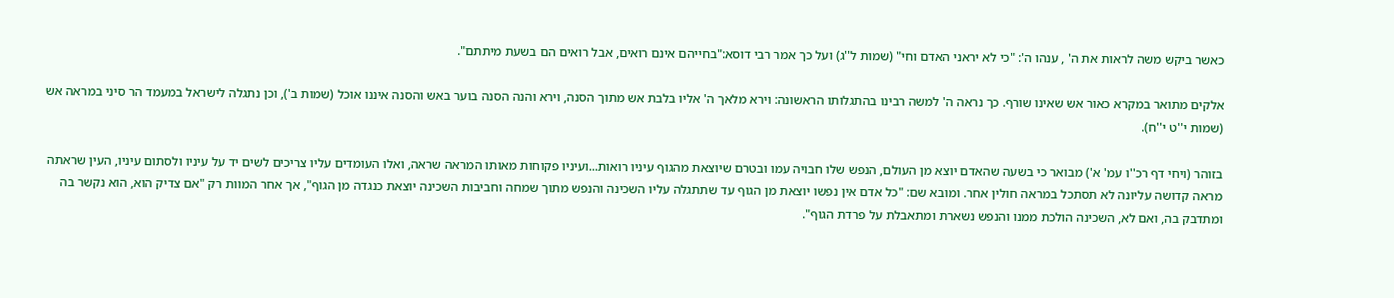כאשר ביקש משה לראות את ה' , ענהו ה': "כי לא יראני האדם וחי" (שמות ל''ג) ועל כך אמר רבי דוסא:"בחייהם אינם רואים, אבל רואים הם בשעת מיתתם".

אלקים מתואר במקרא כאור אש שאינו שורף. כך נראה ה' למשה רבינו בהתגלותו הראשונה: וירא מלאך ה' אליו בלבת אש מתוך הסנה, וירא והנה הסנה בוער באש והסנה איננו אוכל (שמות ב'), וכן נתגלה לישראל במעמד הר סיני במראה אש (שמות י''ט י''ח).

בזוהר (ויחי דף רכ''ו עמ' א') מבואר כי בשעה שהאדם יוצא מן העולם, הנפש שלו חבויה עמו ובטרם שיוצאת מהגוף עיניו רואות...ועיניו פקוחות מאותו המראה שראה, ואלו העומדים עליו צריכים לשים יד על עיניו ולסתום עיניו, העין שראתה מראה קדושה עליונה לא תסתכל במראה חולין אחר. ומובא שם: "כל אדם אין נפשו יוצאת מן הגוף עד שתתגלה עליו השכינה והנפש מתוך שמחה וחביבות השכינה יוצאת כנגדה מן הגוף", אך אחר המוות רק "אם צדיק הוא, הוא נקשר בה ומתדבק בה, ואם לא, השכינה הולכת ממנו והנפש נשארת ומתאבלת על פרדת הגוף".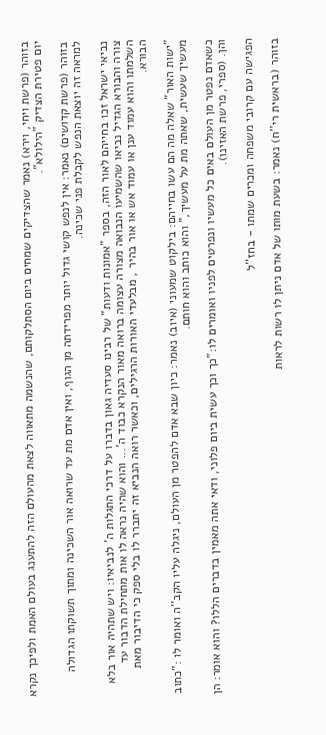בזוהר (פרשת ויחי, וירא) נאמר שהצדיקים שמחים ביום הסתלקותם, שהנשמה מתאווה לצאת מהעולם הזה להתענג בעולם האמת ולפיכך נקרא יום פטירת הצדיק "הילולא".

בזוהר (פרשת קדושים) נאמר: אין לנפש קושי גדול יותר מפרידתה מן הגוף, ואין אדם מת עד שרואה אור השכינה ומתוך תשוקתו הגדולה למראה זה יוצאת הנפש לקבלת פני שכינה.

נביאי ישראל זכו בחייהם לאור הזה, בספר "אמונות ודעות" של רבינו סעדיה גאון בדברו על דרכי התגלות ה' לנביאיו: ויש שתהיה אור בלא צורה והבורא הגדיל נביאו שהשמיעו הנבואה מצורה עצומה ברואה מאור הנקרא כבוד ה'... והוא שהיה נראה לו אות מתחילת הדבור עד השלמתו והוא עמוד ענן או עמוד אש או אור בהיר , מבלעדי האורות הרגילים, וכאשר רואה הנביא זה יתברר לו בלי ספק כי הדיבור מאת הבורא.

"ישות האור" שאלה מה הם עשו בחייהם: בילקוט שמעוני (איוב) נאמר: כיון שבא אדם להפטר מן העולם, ניגלה עליו הקב''ה ואומר לו :"כתוב מעשיך שעשית, שאתה מת על מעשיך," והוא כותב והוא חותם.

כשאדם נפטר מן העולם באים כל מעשיו ונפרטים לפניו ואומרים לו:"כך וכך עשית ביום פלוני, ודאי אתה מאמין בדברים הללו? והוא אומר: הן והן. (ספרי, פרשת האזינו).

הפגישה עם קרובי משפחה ומכרים שמתו - בחז''ל

בזוהר (בראשית רי''ח) נאמר: בשעת מותו של אדם ניתן לו רשות לראות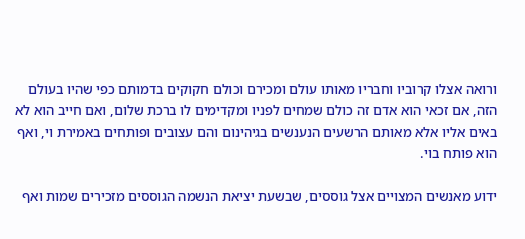ורואה אצלו קרוביו וחבריו מאותו עולם ומכירם וכולם חקוקים בדמותם כפי שהיו בעולם הזה, אם זכאי הוא אדם זה כולם שמחים לפניו ומקדימים לו ברכת שלום, ואם חייב הוא לא באים אליו אלא מאותם הרשעים הנענשים בגיהינום והם עצובים ופותחים באמירת וי, ואף הוא פותח בוי.

ידוע מאנשים המצויים אצל גוססים, שבשעת יציאת הנשמה הגוססים מזכירים שמות ואף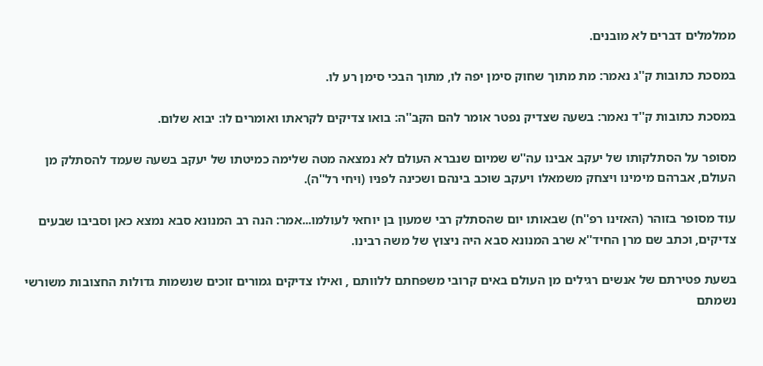ממלמלים דברים לא מובנים.

במסכת כתובות ק''ג נאמר: מת מתוך שחוק סימן יפה לו, מתוך הבכי סימן רע לו.

במסכת כתובות ק''ד נאמר: בשעה שצדיק נפטר אומר להם הקב''ה: בואו צדיקים לקראתו ואומרים לו: יבוא שלום.

מסופר על הסתלקותו של יעקב אבינו עה''ש שמיום שנברא העולם לא נמצאה מטה שלימה כמיטתו של יעקב בשעה שעמד להסתלק מן העולם, אברהם מימינו ויצחק משמאלו ויעקב שוכב בינהם ושכינה לפניו (ויחי רל''ה).

עוד מסופר בזוהר (האזינו רפ''ח) שבאותו יום שהסתלק רבי שמעון בן יוחאי לעולמו...אמר: הנה רב המנונא סבא נמצא כאן וסביבו שבעים צדיקים, וכתב שם מרן החיד''א שרב המנונא סבא היה ניצוץ של משה רבינו.

בשעת פטירתם של אנשים רגילים מן העולם באים קרובי משפחתם ללוותם , ואילו צדיקים גמורים זוכים שנשמות גדולות החצובות משורשי נשמתם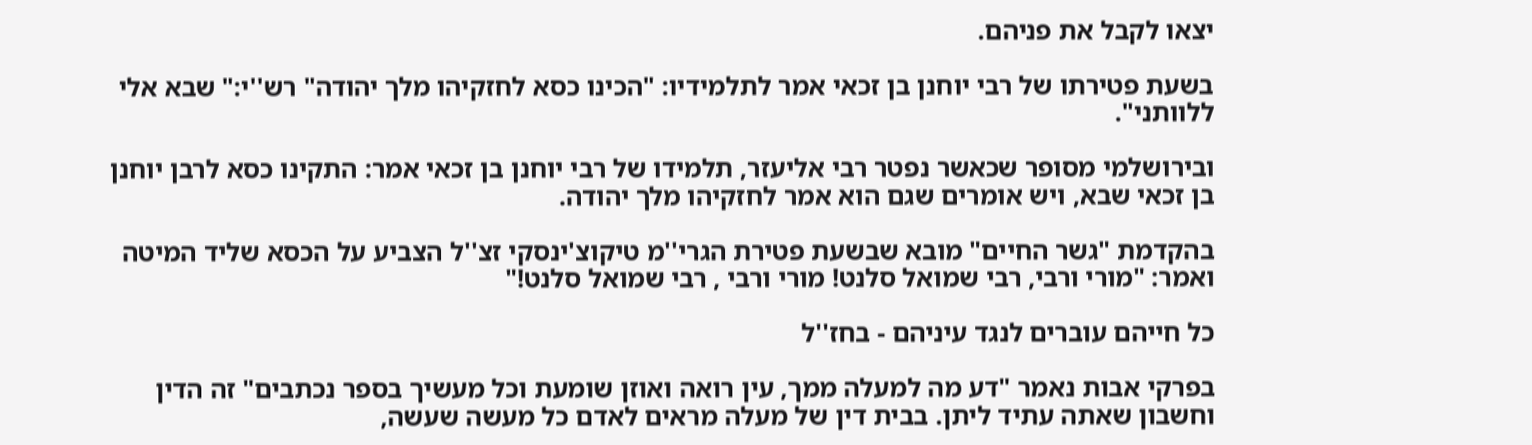יצאו לקבל את פניהם.

בשעת פטירתו של רבי יוחנן בן זכאי אמר לתלמידיו: "הכינו כסא לחזקיהו מלך יהודה" רש''י:" שבא אלי ללוותני".

ובירושלמי מסופר שכאשר נפטר רבי אליעזר, תלמידו של רבי יוחנן בן זכאי אמר: התקינו כסא לרבן יוחנן בן זכאי שבא, ויש אומרים שגם הוא אמר לחזקיהו מלך יהודה.

בהקדמת "גשר החיים" מובא שבשעת פטירת הגרי''מ טיקוצ'ינסקי זצ''ל הצביע על הכסא שליד המיטה ואמר: "מורי ורבי, רבי שמואל סלנט! מורי ורבי , רבי שמואל סלנט!"

כל חייהם עוברים לנגד עיניהם - בחז''ל

בפרקי אבות נאמר "דע מה למעלה ממך, עין רואה ואוזן שומעת וכל מעשיך בספר נכתבים" זה הדין וחשבון שאתה עתיד ליתן. בבית דין של מעלה מראים לאדם כל מעשה שעשה,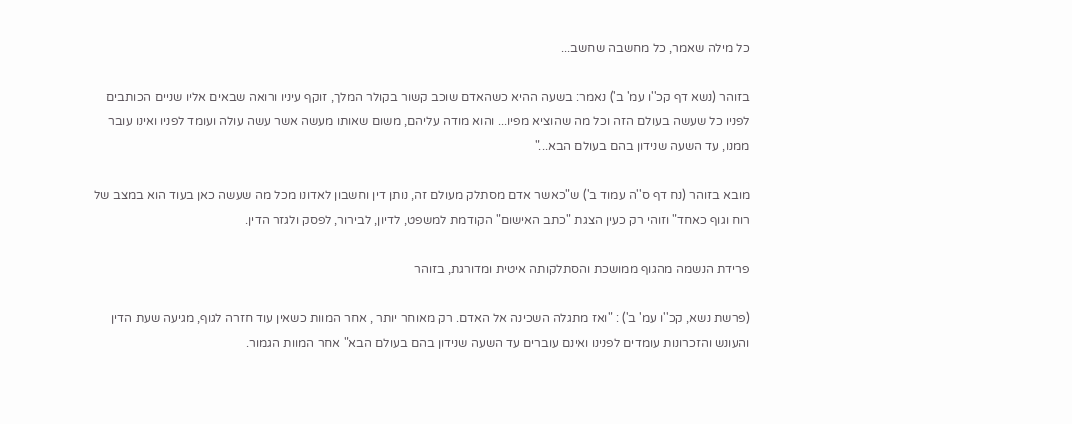כל מילה שאמר, כל מחשבה שחשב...

בזוהר (נשא דף קכ''ו עמ' ב') נאמר: בשעה ההיא כשהאדם שוכב קשור בקולר המלך, זוקף עיניו ורואה שבאים אליו שניים הכותבים לפניו כל שעשה בעולם הזה וכל מה שהוציא מפיו... והוא מודה עליהם, משום שאותו מעשה אשר עשה עולה ועומד לפניו ואינו עובר ממנו, עד השעה שנידון בהם בעולם הבא..."

מובא בזוהר (נח דף ס''ה עמוד ב') ש"כאשר אדם מסתלק מעולם זה, נותן דין וחשבון לאדונו מכל מה שעשה כאן בעוד הוא במצב של רוח וגוף כאחד" וזוהי רק כעין הצגת "כתב האישום" הקודמת למשפט, לדיון, לבירור, לפסק ולגזר הדין.

פרידת הנשמה מהגוף ממושכת והסתלקותה איטית ומדורגת, בזוהר

(פרשת נשא, קכ''ו עמ' ב') : "ואז מתגלה השכינה אל האדם. רק מאוחר יותר , אחר המוות כשאין עוד חזרה לגוף, מגיעה שעת הדין והעונש והזכרונות עומדים לפנינו ואינם עוברים עד השעה שנידון בהם בעולם הבא" אחר המוות הגמור.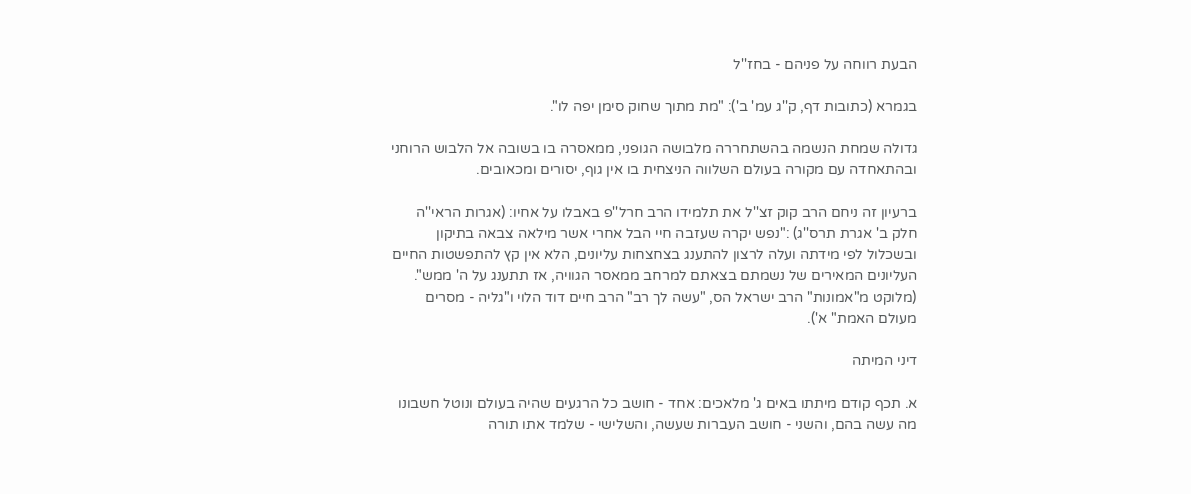הבעת רווחה על פניהם - בחז''ל

בגמרא (כתובות דף, ק''ג עמ' ב'): "מת מתוך שחוק סימן יפה לו".

גדולה שמחת הנשמה בהשתחררה מלבושה הגופני, ממאסרה בו בשובה אל הלבוש הרוחני ובהתאחדה עם מקורה בעולם השלווה הניצחית בו אין גוף, יסורים ומכאובים.

ברעיון זה ניחם הרב קוק זצ''ל את תלמידו הרב חרל''פ באבלו על אחיו: (אגרות הראי''ה חלק ב' אגרת תרס''ג) :"נפש יקרה שעזבה חיי הבל אחרי אשר מילאה צבאה בתיקון ובשכלול לפי מידתה ועלה לרצון להתענג בצחצחות עליונים, הלא אין קץ להתפשטות החיים העליונים המאירים של נשמתם בצאתם למרחב ממאסר הגוויה, אז תתענג על ה' ממש".
(מלוקט מ"אמונות" הרב ישראל הס, "עשה לך רב" הרב חיים דוד הלוי ו"גליה - מסרים מעולם האמת" א').

דיני המיתה

א. תכף קודם מיתתו באים ג' מלאכים: אחד - חושב כל הרגעים שהיה בעולם ונוטל חשבונו מה עשה בהם, והשני - חושב העברות שעשה, והשלישי - שלמד אתו תורה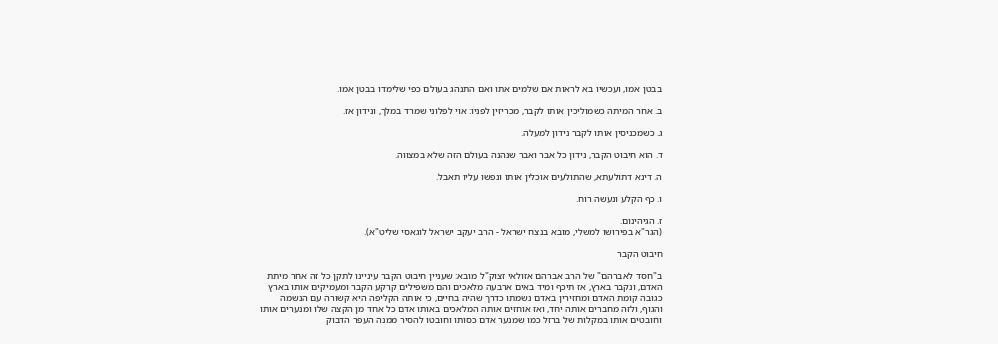בבטן אמו, ועכשיו בא לראות אם שלמים אתו ואם התנהג בעולם כפי שלימדו בבטן אמו.

ב. אחר המיתה כשמוליכין אותו לקבר, מכריזין לפניו: אוי לפלוני שמרד במלך, ונידון אז.

ג. כשמכניסין אותו לקבר נידון למעלה.

ד. הוא חיבוט הקבר, נידון כל אבר ואבר שנהנה בעולם הזה שלא במצווה.

ה. דינא דתולעתא, שהתולעים אוכלין אותו ונפשו עליו תאבל.

ו. כף הקלע ונעשה רוח.

ז. הגיהינום.
(הגר"א בפירושו למשלי, מובא בנצח ישראל - הרב יעקב ישראל לוגאסי שליט"א).

חיבוט הקבר

ב"חסד לאברהם" של הרב אברהם אזולאי זצוק"ל מובא: שעניין חיבוט הקבר עיניינו לתקן כל זה אחר מיתת האדם, ונקבר בארץ, אז תיכף ומיד באים ארבעה מלאכים והם משפילים קרקע הקבר ומעמיקים אותו בארץ כגובה קומת האדם ומחזירין באדם נשמתו כדרך שהיה בחיים, כי אותה הקליפה היא קשורה עם הנשמה והגוף, ולזה מחברים אותה יחד, ואז אוחזים אותה המלאכים באותו אדם כל אחד מן הקצה שלו ומנערים אותו וחובטים אותו במקלות של ברזל כמו שמנער אדם כסותו וחובטו להסיר ממנה העפר הדבוק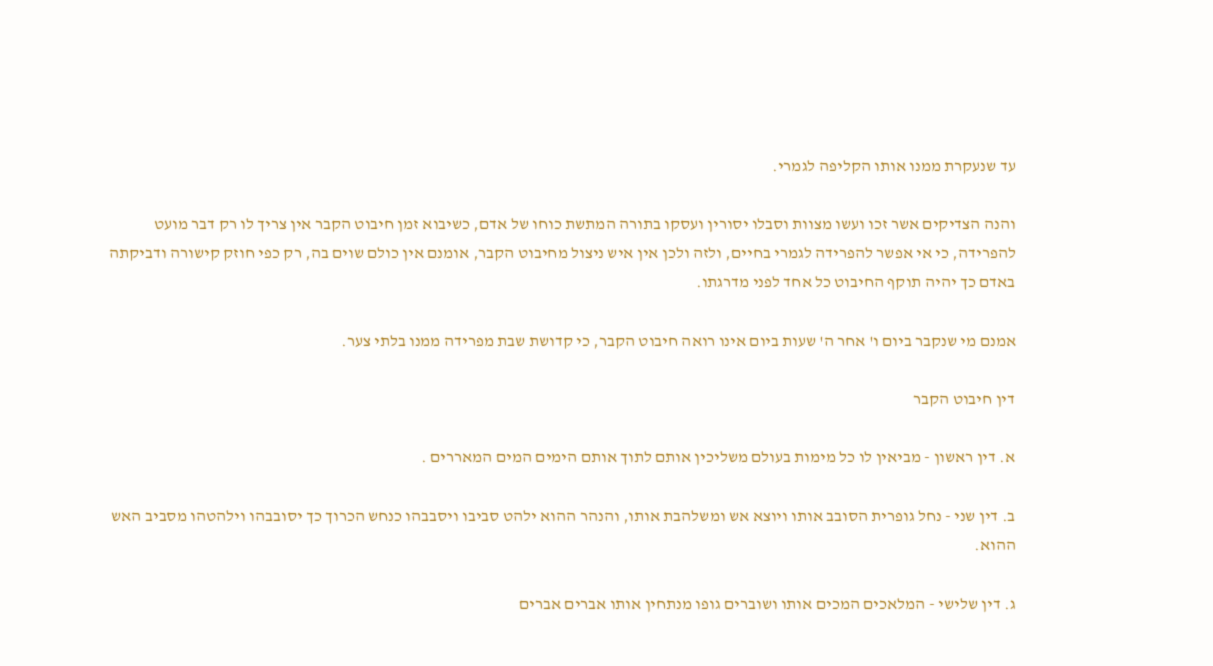עד שנעקרת ממנו אותו הקליפה לגמרי.

והנה הצדיקים אשר זכו ועשו מצוות וסבלו יסורין ועסקו בתורה המתשת כוחו של אדם, כשיבוא זמן חיבוט הקבר אין צריך לו רק דבר מועט להפרידה, כי אי אפשר להפרידה לגמרי בחיים, ולזה ולכן אין איש ניצול מחיבוט הקבר, אומנם אין כולם שוים בה, רק כפי חוזק קישורה ודביקתה באדם כך יהיה תוקף החיבוט כל אחד לפני מדרגתו.

אמנם מי שנקבר ביום ו' אחר ה' שעות ביום אינו רואה חיבוט הקבר, כי קדושת שבת מפרידה ממנו בלתי צער.

דין חיבוט הקבר

א. דין ראשון - מביאין לו כל מימות בעולם משליכין אותם לתוך אותם הימים המים המאררים .

ב. דין שני - נחל גופרית הסובב אותו ויוצא אש ומשלהבת אותו, והנהר ההוא ילהט סביבו ויסבבהו כנחש הכרוך כך יסובבהו וילהטהו מסביב האש ההוא.

ג. דין שלישי - המלאכים המכים אותו ושוברים גופו מנתחין אותו אברים אברים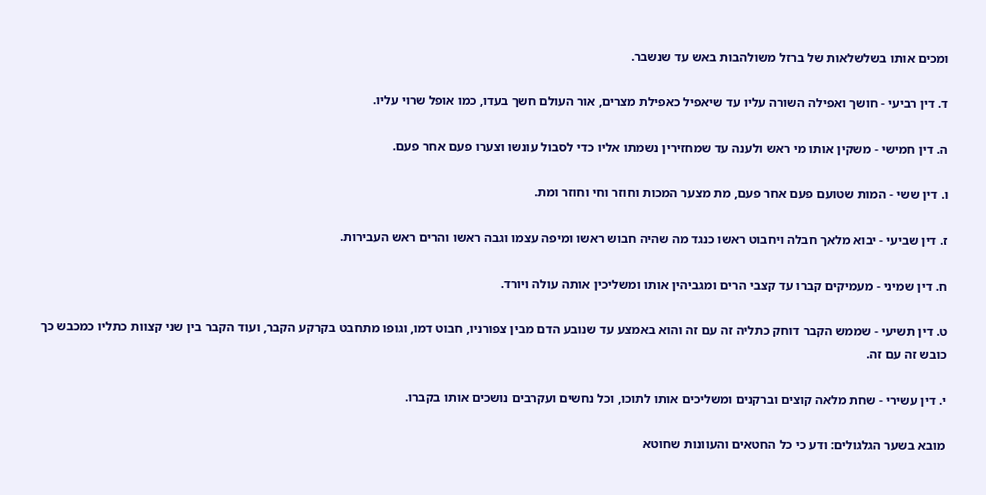ומכים אותו בשלשלאות של ברזל משולהבות באש עד שנשבר.

ד. דין רביעי - חושך ואפילה השורה עליו עד שיאפיל כאפילת מצרים, אור העולם חשך בעדו, כמו אופל שרוי עליו.

ה. דין חמישי - משקין אותו מי ראש ולענה עד שמחזירין נשמתו אליו כדי לסבול עונשו וצערו פעם אחר פעם.

ו. דין ששי - המות שטועם פעם אחר פעם, מת מצער המכות וחוזר וחי וחוזר ומת.

ז. דין שביעי - יבוא מלאך חבלה ויחבוט ראשו כנגד מה שהיה חבוש ראשו ומיפה עצמו וגבה ראשו והרים ראש העבירות.

ח. דין שמיני - מעמיקים קברו עד קצבי הרים ומגביהין אותו ומשליכין אותה עולה ויורד.

ט. דין תשיעי - שממש הקבר דוחק כתליה זה עם זה והוא באמצע עד שנובע הדם מבין צפורניו, חבוט דמו, וגופו מתחבט בקרקע הקבר, ועוד הקבר בין שני קצוות כתליו כמכבש כך כובש זה עם זה.

י. דין עשירי - שחת מלאה קוצים וברקנים ומשליכים אותו לתוכו, וכל נחשים ועקרבים נושכים אותו בקברו.

מובא בשער הגלגולים: ודע כי כל החטאים והעוונות שחוטא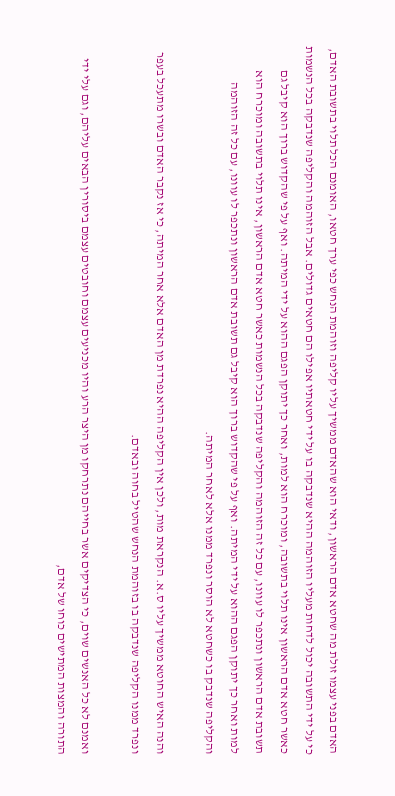האדם בפני עצמו זולת מה שחטא אדם הראשון, ודאי הוא שהאדם ממשיך עליו קליפה וזוהמת הנחש כפי ערך חטאו, האומנם הכל תלוי בתשובת האדם, כי על ידי התשובה יכול לדחות מעליו הזוהמה ההיא שנדבקה בו על ידי חטאתיו אפילו הם חטאים גדולים. אבל הזוהמה והקליפה שנדבקה בכל הנשמות כאשר חטא אדם הראשון אינו תלוי בתשובה, ומוכרח הוא למות, ואחר כך יתוקן הפגם ההוא על ידי המיתה. ואף על פי שהקדוש ברוך הוא קיבל גם תשובת אדם הראשון ונתכפר לו עוונו, עם כל זה הזוהמה והקליפה שנדבקה בכל הנשמות כאשר חטא אדם הראשון, אינו תלוי בתשובה ומוכרח הוא למות ואחר כך יתוקן הפגם ההוא על ידי המיתה. ואף על פי שהקדוש ברוך הוא קיבל גם תשובת אדם הראשון ונתכפר לו עוונו, עם כל זה הזוהמה והקליפה שנדבק בו כשחטא לא הוסר ונפרד ממנו אלא לאחר המיתה.

והנה האיש החוטא ממשיך עליו ס.א. הנקראת מות, ולכן אין הקליפה ההיא נפרדת מן האדם אלא אחר המיתה, כי אז נקבר האדם ובשרו מתעכל בעפר ונפרד ממנו הקליפה שנדבקה בו בזוהמת הנחש שהטיל בחוה ובאדם.

ואמנם לא כל האנשים שוים, כי הצדיקים אשר בחייהם נתרחקו מן היצר הרע והיו מכניעים עצמם וחובטים עצמם ביסורין הבאים עליהם, וגם עלי ידי התורה והמצות המתישים כוחו של אדם,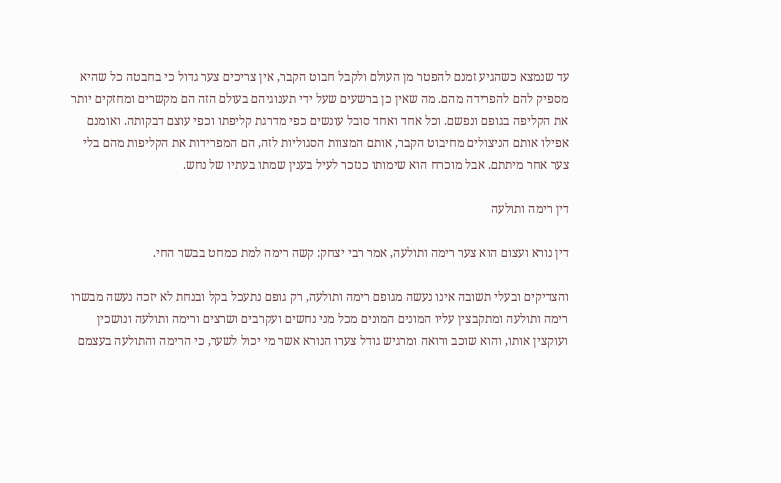עד שנמצא כשהגיע זמנם להפטר מן העולם ולקבל חבוט הקבר, אין צריכים צער גדול כי בחבטה כל שהיא מספיק להם להפרידה מהם. מה שאין כן ברשעים שעל ידי תענוגיהם בעולם הזה הם מקשרים ומחזקים יותר את הקליפה בגופם ונפשם. וכל אחד ואחד סובל עונשים כפי מדרגת קליפתו וכפי עוצם דבקותה. ואומנם אפילו אותם הניצולים מחיבוט הקבר, אותם המצוות הסגוליות לזה, הם המפרידות את הקליפות מהם בלי צער אחר מיתתם. אבל מוכרח הוא שימותו כנזכר לעיל בענין שמתו בעתיו של נחש.

דין רימה ותולעה

דין נורא ועצום הוא צער רימה ותולעה, אמר רבי יצחק: קשה רימה למת כמחט בבשר החי.

והצדיקים ובעלי תשובה אינו נעשה מגופם רימה ותולעה, רק גופם נתעכל בקל ובנחת לא יזכה נעשה מבשרו רימה ותולעה ומתקבצין עליו המונים המונים מכל מני נחשים ועקרבים ושרצים ורימה ותולעה ונושכין ועוקצין אותו, והוא שוכב ורואה ומרגיש גודל צערו הנורא אשר מי יכול לשער, כי הרימה והתולעה בעצמם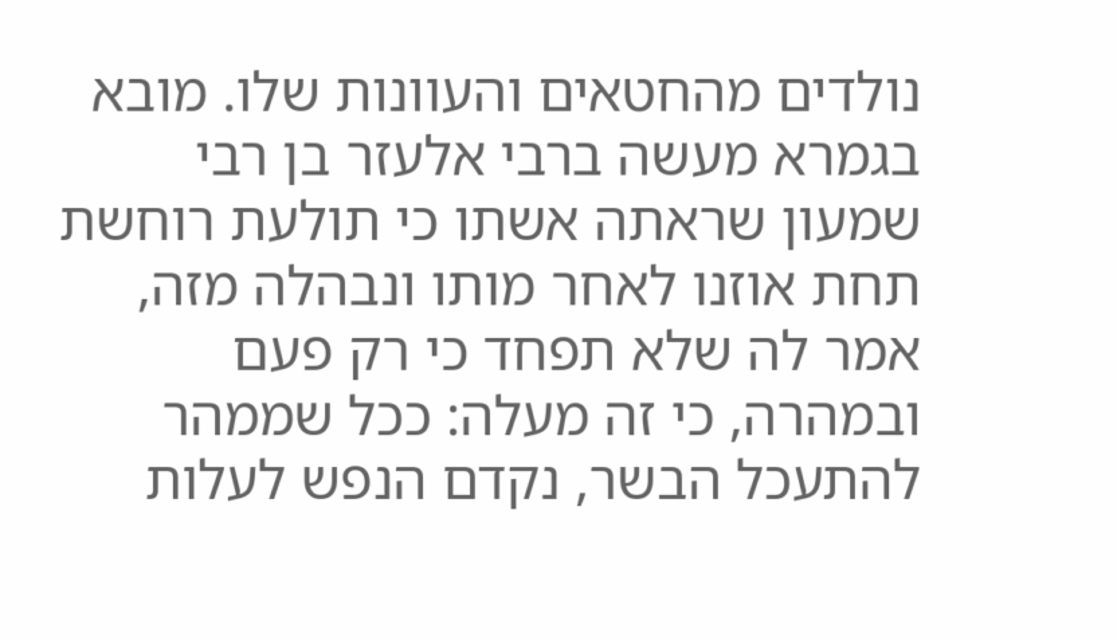נולדים מהחטאים והעוונות שלו. מובא בגמרא מעשה ברבי אלעזר בן רבי שמעון שראתה אשתו כי תולעת רוחשת תחת אוזנו לאחר מותו ונבהלה מזה, אמר לה שלא תפחד כי רק פעם ובמהרה, כי זה מעלה: ככל שממהר להתעכל הבשר, נקדם הנפש לעלות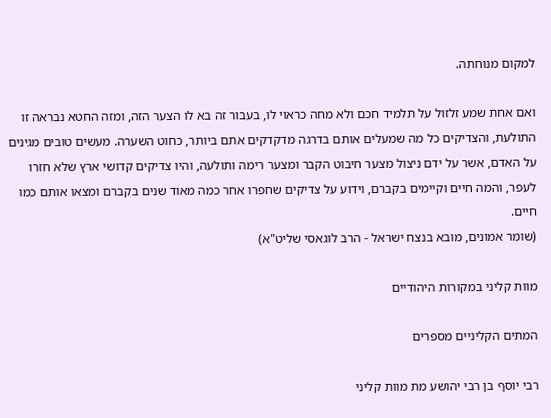למקום מנוחתה.

ואם אחת שמע זלזול על תלמיד חכם ולא מחה כראוי לו, בעבור זה בא לו הצער הזה, ומזה החטא נבראה זו התולעת, והצדיקים כל מה שמעלים אותם בדרגה מדקדקים אתם ביותר, כחוט השערה. מעשים טובים מגינים על האדם, אשר על ידם ניצול מצער חיבוט הקבר ומצער רימה ותולעה, והיו צדיקים קדושי ארץ שלא חזרו לעפר, והמה חיים וקיימים בקברם, וידוע על צדיקים שחפרו אחר כמה מאוד שנים בקברם ומצאו אותם כמו חיים.
(שומר אמונים, מובא בנצח ישראל - הרב לוגאסי שליט"א)

מוות קליני במקורות היהודיים

המתים הקליניים מספרים

רבי יוסף בן רבי יהושע מת מוות קליני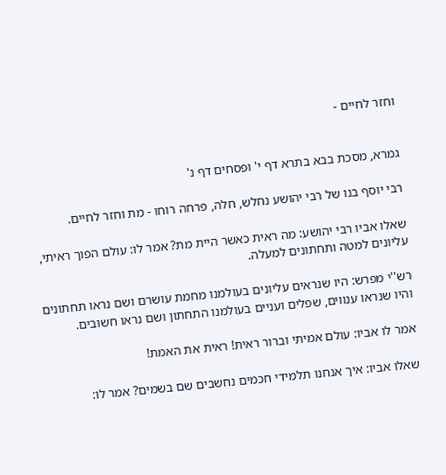וחזר לחיים -


גמרא, מסכת בבא בתרא דף י' ופסחים דף נ'

רבי יוסף בנו של רבי יהושע נחלש, חלה, פרחה רוחו - מת וחזר לחיים.

שאלו אביו רבי יהושע: מה ראית כאשר היית מת? אמר לו: עולם הפוך ראיתי, עליונים למטה ותחתונים למעלה.

רש''י מפרש: היו שנראים עליונים בעולמנו מחמת עושרם ושם נראו תחתונים והיו שנראו ענווים, שפלים ועניים בעולמנו התחתון ושם נראו חשובים.

אמר לו אביו: עולם אמיתי וברור ראית! ראית את האמת!

שאלו אביו: איך אנחנו תלמידי חכמים נחשבים שם בשמים? אמר לו: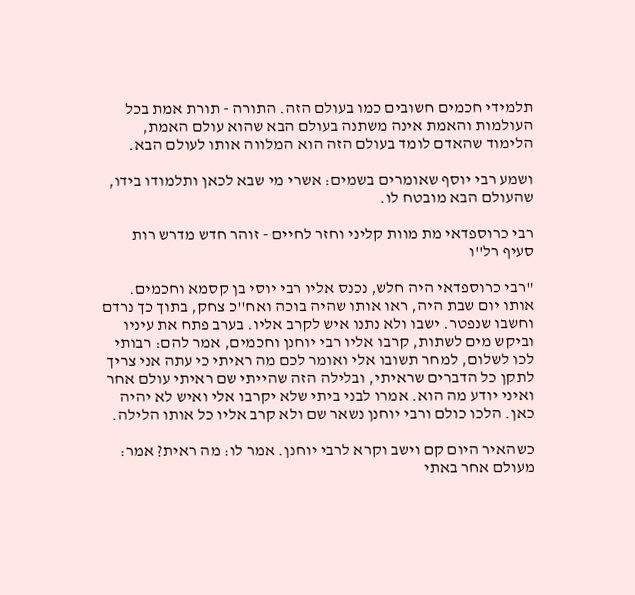תלמידי חכמים חשובים כמו בעולם הזה. התורה - תורת אמת בכל העולמות והאמת אינה משתנה בעולם הבא שהוא עולם האמת, הלימוד שהאדם לומד בעולם הזה הוא המלווה אותו לעולם הבא.

ושמע רבי יוסף שאומרים בשמים: אשרי מי שבא לכאן ותלמודו בידו, שהעולם הבא מובטח לו.

רבי כרוספדאי מת מוות קליני וחזר לחיים - זוהר חדש מדרש רות סעיף רל''ו

"רבי כרוספדאי היה חלש, נכנס אליו רבי יוסי בן קסמא וחכמים. אותו יום שבת היה, ראו אותו שהיה בוכה ואח''כ צחק, בתוך כך נרדם וחשבו שנפטר. ישבו ולא נתנו איש לקרב אליו. בערב פתח את עיניו וביקש מים לשתות, קרבו אליו רבי יוחנן וחכמים, אמר להם: רבותי לכו לשלום, למחר תשובו אלי ואומר לכם מה ראיתי כי עתה אני צריך לתקן כל הדברים שראיתי, ובלילה הזה שהייתי שם ראיתי עולם אחר ואיני יודע מה הוא. אמרו לבני ביתי שלא יקרבו אלי ואיש לא יהיה כאן. הלכו כולם ורבי יוחנן נשאר שם ולא קרב אליו כל אותו הלילה.

כשהאיר היום קם וישב וקרא לרבי יוחנן. אמר לו: מה ראית? אמר: מעולם אחר באתי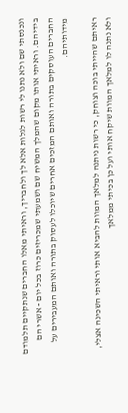ונכנסתי שם ולא נתנו לי רשות לגלות אלא לך ולחבריך, וראיתי מאלו החברים שנתקיים תלמודם בידיהם. וראיתי אותו מקום שהמלך המשיח שם ושמעתי שמכריזים כרוז בכל יום - אשרי הם החברים העוסקים בתורה ואותם המזכים אחרים שיוכלו לעסוק בתורה ואותם המעבירים על מידותיהם.

ראיתם שהייתי בוכה וצוחק, כי רשות ניתנה למלאך המוות להביא אותי וראיתי השכינה אצלי, ולא נתנה לו למלאך המוות שיקח אותי ועל כן בכיתי ממלאך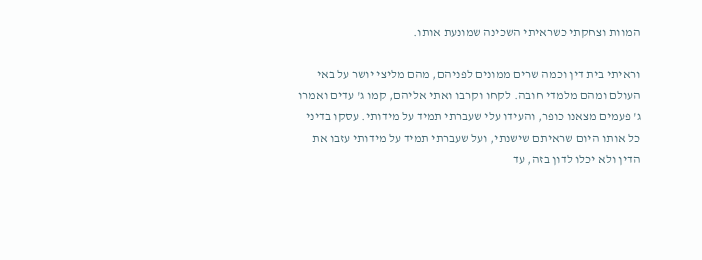המוות וצחקתי כשראיתי השכינה שמונעת אותו.

וראיתי בית דין וכמה שרים ממונים לפניהם, מהם מליצי יושר על באי העולם ומהם מלמדי חובה. לקחו וקרבו ואתי אליהם, קמו ג' עדים ואמרו ג' פעמים מצאנו כופר, והעידו עלי שעברתי תמיד על מידותי. עסקו בדיני כל אותו היום שראיתם שישנתי, ועל שעברתי תמיד על מידותי עזבו את הדין ולא יכלו לדון בזה, עד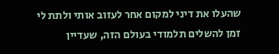שהעלו את דיני למקום אחר לעזוב אותי ולתת לי זמן להשלים תלמודי בעולם הזה, שעדיין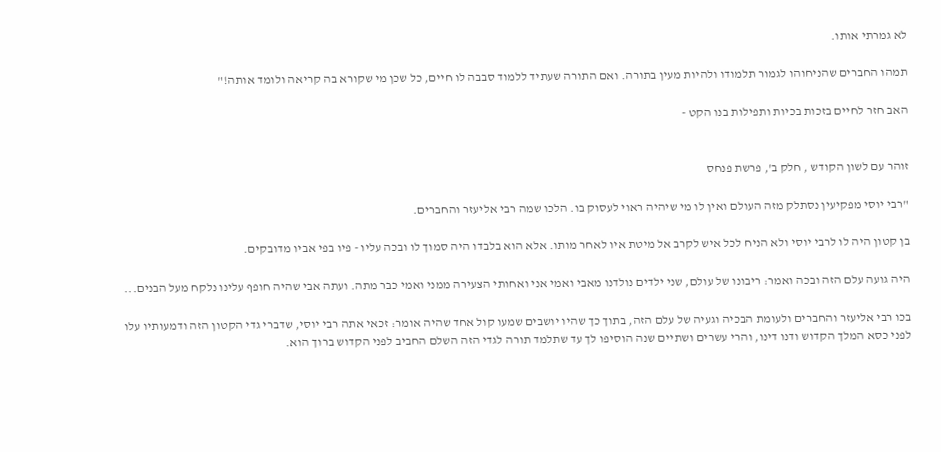לא גמרתי אותו.

תמהו החברים שהניחוהו לגמור תלמודו ולהיות מעין בתורה. ואם התורה שעתיד ללמוד סבבה לו חיים, כל שכן מי שקורא בה קריאה ולומד אותה!"

האב חזר לחיים בזכות בכיות ותפילות בנו הקט -


זוהר עם לשון הקודש , חלק ב', פרשת פנחס

"רבי יוסי מפקיעין נסתלק מזה העולם ואין לו מי שיהיה ראוי לעסוק בו. הלכו שמה רבי אליעזר והחברים.

בן קטון היה לו לרבי יוסי ולא הניח לכל איש לקרב אל מיטת איו לאחר מותו. אלא הוא בלבדו היה סמוך לו ובכה עליו - פיו בפי אביו מדובקים.

היה גועה עלם הזה ובכה ואמר: ריבונו של עולם, שני ילדים נולדנו מאבי ואמי אני ואחותי הצעירה ממני ואמי כבר מתה. ועתה אבי שהיה חופף עלינו נלקח מעל הבנים...

בכו רבי אליעזר והחברים ולעומת הבכיה וגעיה של עלם הזה, בתוך כך שהיו יושבים שמעו קול אחד שהיה אומר: זכאי אתה רבי יוסי, שדברי גדי הקטון הזה ודמעותיו עלו לפני כסא המלך הקדוש ודנו דינו, והרי עשרים ושתיים שנה הוסיפו לך עד שתלמד תורה לגדי הזה השלם החביב לפני הקדוש ברוך הוא.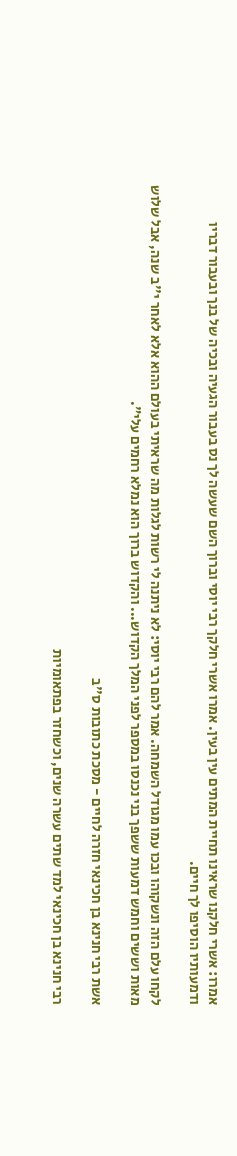אמרו: אשרי חלקנו שראינו תחיית המתים עין בעין. אמרו אשרי חלקך רבי יוסי וברוך השם שעשה לך נס בעבור הגעיה ובכיה של בנך ובעבור דבריו ודמעותיו הוסיפו לך חיים.

לקחו עלם הזה ונשקוהו ובכו עמו מגודל השמחה. אמר להם רבי יוסי: לא ניתנה לי רשות לגלות מה שראיתי בעולם ההוא אלא לאחר י''ב שנה, אבל שלוש מאות וששים וחמש דמעות ששפך בני נכנסו במספר לפני המלך הקדוש... והקדוש ברוך הוא נמלא רחמים עלי".

אשת רבי חנינא בן חכינאי חזרה לחיים - מסכת כתובות ס''ב

רבי חנינא בן חכינאי למד שתים עשרה שנים, וכשחזר בפתאומיות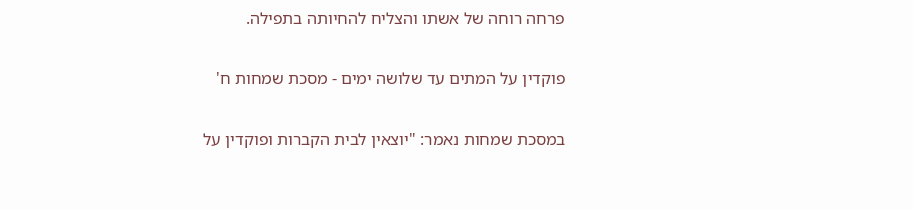פרחה רוחה של אשתו והצליח להחיותה בתפילה.

פוקדין על המתים עד שלושה ימים - מסכת שמחות ח'

במסכת שמחות נאמר: "יוצאין לבית הקברות ופוקדין על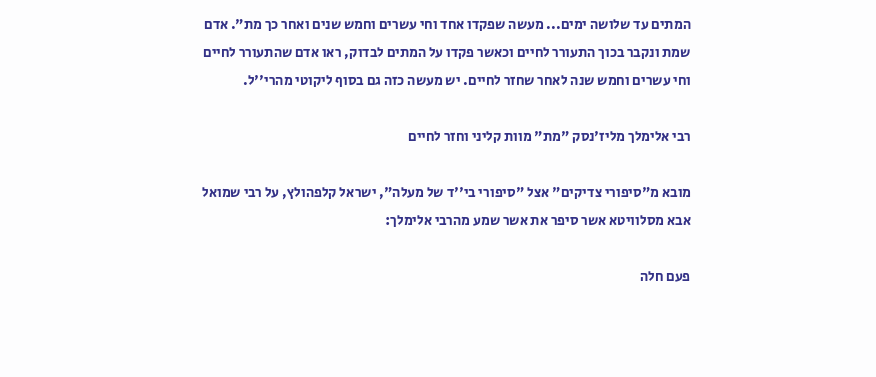המתים עד שלושה ימים... מעשה שפקדו אחד וחי עשרים וחמש שנים ואחר כך מת". אדם שמת ונקבר בכוך התעורר לחיים וכאשר פקדו על המתים לבדוק, ראו אדם שהתעורר לחיים וחי עשרים וחמש שנה לאחר שחזר לחיים. יש מעשה כזה גם בסוף ליקוטי מהרי''ל.

רבי אלימלך מליז'נסק "מת" מוות קליני וחזר לחיים

מובא מ"סיפורי צדיקים" אצל "סיפורי בי''ד של מעלה", ישראל קלפהולץ, על רבי שמואל אבא מסלוויטא אשר סיפר את אשר שמע מהרבי אלימלך:

פעם חלה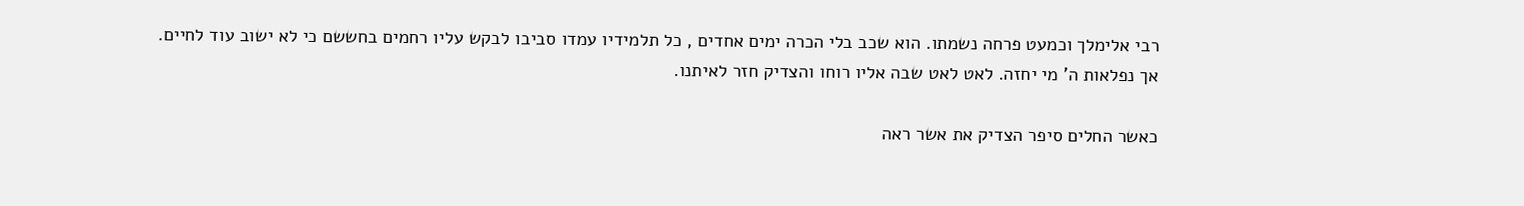רבי אלימלך וכמעט פרחה נשמתו. הוא שכב בלי הכרה ימים אחדים , כל תלמידיו עמדו סביבו לבקש עליו רחמים בחששם כי לא ישוב עוד לחיים. אך נפלאות ה' מי יחזה. לאט לאט שבה אליו רוחו והצדיק חזר לאיתנו.

כאשר החלים סיפר הצדיק את אשר ראה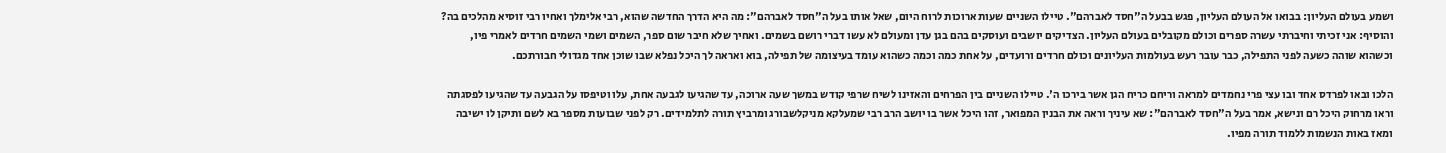ושמע בעולם העליון: בבואו אל העולם העליון, פגש בבעל ה"חסד לאברהם". טיילו השניים שעות ארוכות לרוח היום, שאל אותו בעל ה"חסד לאברהם": מה היא הדרך החדשה שהוא, רבי אלימלך ואחיו רבי זוסיא מהלכים בה? והוסיף: אני זכיתי וחיברתי עשרה ספרים וכולם מקובלים בעולם העליון. הצדיקים יושבים ועוסקים בהם בגן עדן ומעולם לא עשו דברי רושם בשמים. ואחיך שלא חיבר שום ספר, השמים ושמי השמים חרדים לאמרי פיו, וכשהוא שוהה כשעה לפני התפילה, כבר עובר רעש בעולמות העליונים וכולם חרדים ורועדים, על אחת כמה וכמה כשהוא עומד בעיצומה של תפילה, בוא ואראה לך היכל נפלא שבו שוכן אחד מגדולי חבורתכם.

הלכו ובאו לפרדס אחד ובו עצי פרי נחמדים למראה וריחם כריח הגן אשר בירכו ה'. טיילו השניים בין הפרחים והאזינו לשיח שרפי קודש במשך שעה ארוכה, עד שהגיעו לגבעה אחת, עלו וטיפסו על הגבעה עד שהגיעו לפסגתה וראו מרחוק היכל רם ונישא, אמר בעל ה"חסד לאברהם": שא עיניך וראה את הבנין המפואר, זהו היכל אשר בו יושב הרב רבי שמעלקא מניקלשבורג ומרביץ תורה לתלמידים. רק לפני שבועות מספר בא לשם ותיקן לו ישיבה ומאז באות הנשמות ללמוד תורה מפיו.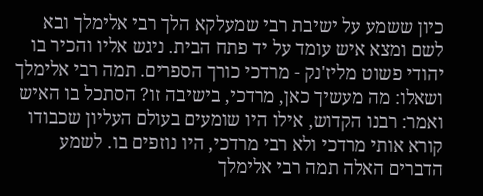כיון ששמע על ישיבת רבי שמעלקא הלך רבי אלימלך ובא לשם ומצא איש עומד על יד פתח הבית. ניגש אליו והכיר בו יהודי פשוט מליז'נק - מרדכי כורך הספרים. תמה רבי אלימלך ושאלו: מה מעשיך כאן, מרדכי, בישיבה זו? הסתכל בו האיש ואמר: רבנו הקדוש, אילו היו שומעים בעולם העליון שכבודו קורא אותי מרדכי ולא רבי מרדכי, היו נוזפים בו. לשמע הדברים האלה תמה רבי אלימלך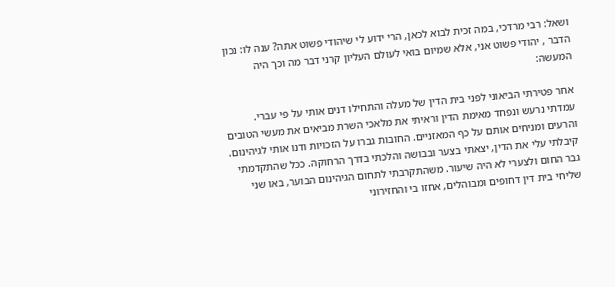ושאל: רבי מרדכי, במה זכית לבוא לכאן, הרי ידוע לי שיהודי פשוט אתה? ענה לו: נכון הדבר , יהודי פשוט אני, אלא שמיום בואי לעולם העליון קרני דבר מה וכך היה המעשה:

אחר פטירתי הביאוני לפני בית הדין של מעלה והתחילו דנים אותי על פי עברי. עמדתי נרעש ונפחד מאימת הדין וראיתי את מלאכי השרת מביאים את מעשי הטובים והרעים ומניחים אותם על כף המאזניים. החובות גברו על הזכויות ודנו אותי לגיהינום. קיבלתי עלי את הדין, יצאתי בצער ובבושה והלכתי בדרך הרחוקה. ככל שהתקדמתי גבר החום ולצערי לא היה שיעור. משהתקרבתי לתחום הגיהינום הבוער, באו שני שליחי בית דין דחופים ומבוהלים, אחזו בי והחזירוני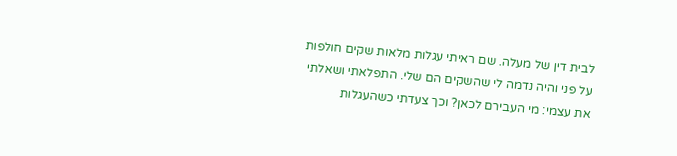לבית דין של מעלה. שם ראיתי עגלות מלאות שקים חולפות על פני והיה נדמה לי שהשקים הם שלי. התפלאתי ושאלתי את עצמי: מי העבירם לכאן? וכך צעדתי כשהעגלות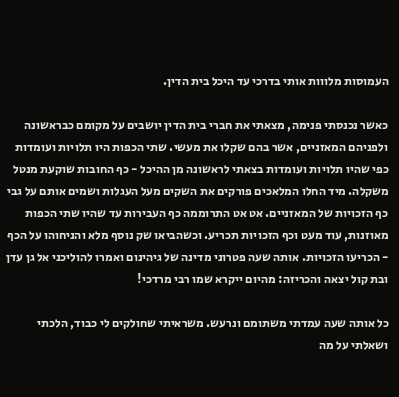העמוסות מלווות אותי בדרכי עד היכל בית הדין.

כאשר נכנסתי פנימה, מצאתי את חברי בית הדין יושבים על מקומם כבראשונה ולפניהם המאזניים, אשר בהם שקלו את מעשי. שתי הכפות היו תלויות ועומדות כפי שהיו תלויות ועומדות בצאתי לראשונה מן ההיכל - כף החובות שוקעת מנטל משקלה. מיד החלו המלאכים פורקים את השקים מעל העגלות ושמים אותם על גבי כף הזכויות של המאזניים. אט אט התרוממה כף העבירות עד שהיו שתי הכפות מאוזנות, עוד מעט וכף הזכויות תכריע. וכשהביאו שק נוסף מלא והניחוהו על הכף - הכריעו הזכויות. אותה שעה פטרוני מדינה של גיהינום ואמרו להוליכני אל גן עדן ובת קול יצאה והכריזה: מהיום ייקרא שמו רבי מרדכי!

כל אותה שעה עמדתי משתומם ונרעש. משראיתי שחולקים לי כבוד, הלכתי ושאלתי על מה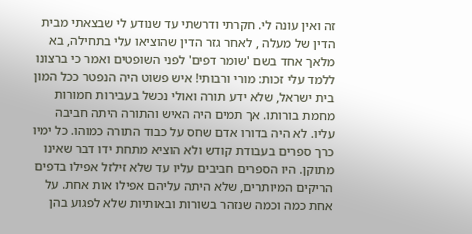זה ואין עונה לי. חקרתי ודרשתי עד שנודע לי שבצאתי מבית הדין של מעלה , לאחר גזר הדין שהוציאו עלי בתחילה, בא מלאך אחד בשם 'שומר דפים' לפני השופטים ואמר כי ברצונו ללמד עלי זכות: מורי ורבותי! איש פשוט היה הנפטר ככל המון בית ישראל, שלא ידע תורה ואולי נכשל בעבירות חמורות מחמת בורותו. אך תמים היה האיש והתורה היתה חביבה עליו. לא היה בדורו אדם שחס על כבוד התורה כמוהו. כל ימיו כרך ספרים בעבודת קודש ולא הוציא מתחת ידו דבר שאינו מתוקן. היו הספרים חביבים עליו עד שלא זילזל אפילו בדפים הריקים המיותרים, שלא היתה עליהם אפילו אות אחת. על אחת כמה וכמה שנזהר בשורות ובאותיות שלא לפגוע בהן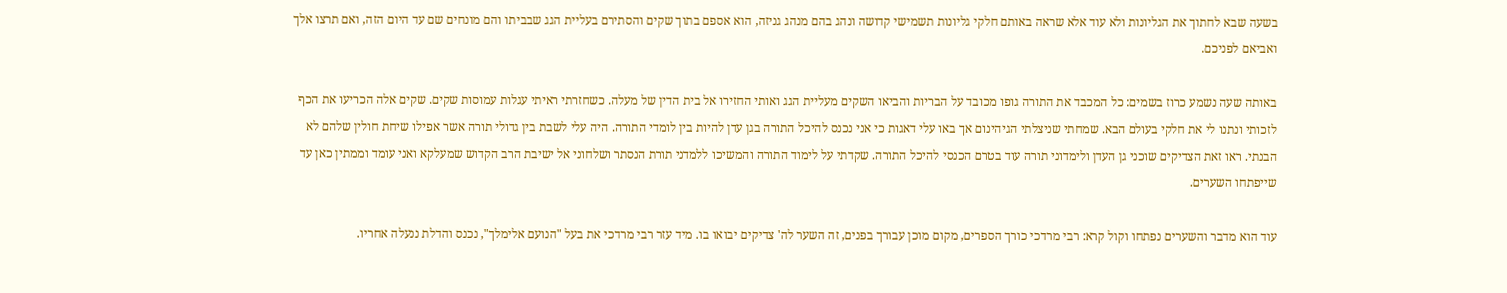בשעה שבא לחתוך את הגליונות ולא עוד אלא שראה באותם חלקי גליונות תשמישי קדושה ונהג בהם מנהג גניזה, הוא אספם בתוך שקים והסתירם בעליית הגג שבביתו והם מונחים שם עד היום הזה, ואם תרצו אלך ואביאם לפניכם.

באותה שעה נשמע כרוז בשמים: כל המכבד את התורה גופו מכובד על הבריות והביאו השקים מעליית הגג ואותי החזירו אל בית הדין של מעלה. כשחזרתי ראיתי עגלות עמוסות שקים. שקים אלה הכריעו את הכף לזכותי ונתנו לי את חלקי בעולם הבא. שמחתי שניצלתי הגיהינום אך באו עלי דאגות כי אני נכנס להיכל התורה בגן עדן להיות בין לומדי התורה. היה עלי לשבת בין גדולי תורה אשר אפילו שיחת חולין שלהם לא הבנתי. ראו זאת הצדיקים שוכני גן העדן ולימדוני תורה עוד בטרם הכנסי להיכל התורה. שקדתי על לימוד התורה והמשיכו ללמדני תורת הנסתר ושלחוני אל ישיבת הרב הקדוש שמעלקא ואני עומד וממתין כאן עד שייפתחו השערים.

עוד הוא מדבר והשערים נפתחו וקול קרא: רבי מרדכי כורך הספרים, מקום מוכן עבורך בפנים, זה השער לה' צדיקים יבואו בו. מיד עזר רבי מרדכי את בעל "הנועם אלימלך", נכנס והדלת ננעלה אחריו.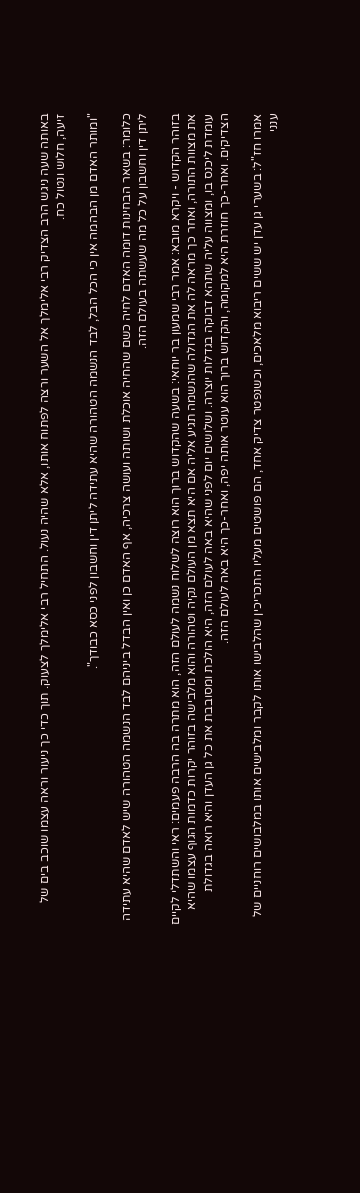באותה שעה ניגש הרב הצדיק רבי אלימלך אל השער ורצה לפתוח אותו, אלא שהיה נעול. התחיל רבי אלימלך לצעוק. תוך כדי כך ניעור וראה עצמו שוכב בים של זיעה, חלוש ונטול כח.

"ומותר האדם מן הבהמה אין כי הכל הבל, לבד הנשמה הטהורה שהיא עתידה ליתן דין וחשבון לפני כסא כבודך".

כלומר: בשאר הבחינות דומה האדם לחיה כשם שהחיה אוכלת ושותה ועושה צרכיה, אף האדם כן ואין הבדל ביניהם לבד הנשמה הטהורה שיש לאדם שהיא עתידה ליתן דין וחשבון על כל מה שעשתה בעולם הזה.

בזוהר הקדוש - ויקרא מובא: אמר רבי שמעון בר יוחאי: בשעה שהקדוש ברוך הוא רוצה לשלוח נשמה לעולם הזה, הוא מתרה בה הרבה פעמים: ראי והשתדלי לקיים את מצוות התורה, ואחר כך מראה לה את הגדולה שהנשמה תגיע אליה אם היא תצא מן העולם נקיה וטהורה והוא מלבישה בזוהר יקרות כדמות הגוף עצמו שהיא עומדת ליכנס בו, ומצווה עליה שתהא דבוקה בגדלות יוצרה. ושלושים יום לפני שהיא באה לעולם הזה, היא הולכת ומסובבת את כל גן העדן והיא רואה בגדולת הצדיקים. ואחר-כך חוזרת היא למקומה, והקדוש ברוך הוא עוטר אותה יפה, ואחר-כך היא באה לעולם הזה.

אמרו חז"ל: בשערי גן עדן יש ששים ריבוא מלאכים, וכשנפטר צדיק אחד, הם פושטים מעליו התכריכין שהלבישו אותו לקבר ומלבישים אותו במלבושים רוחניים של ענני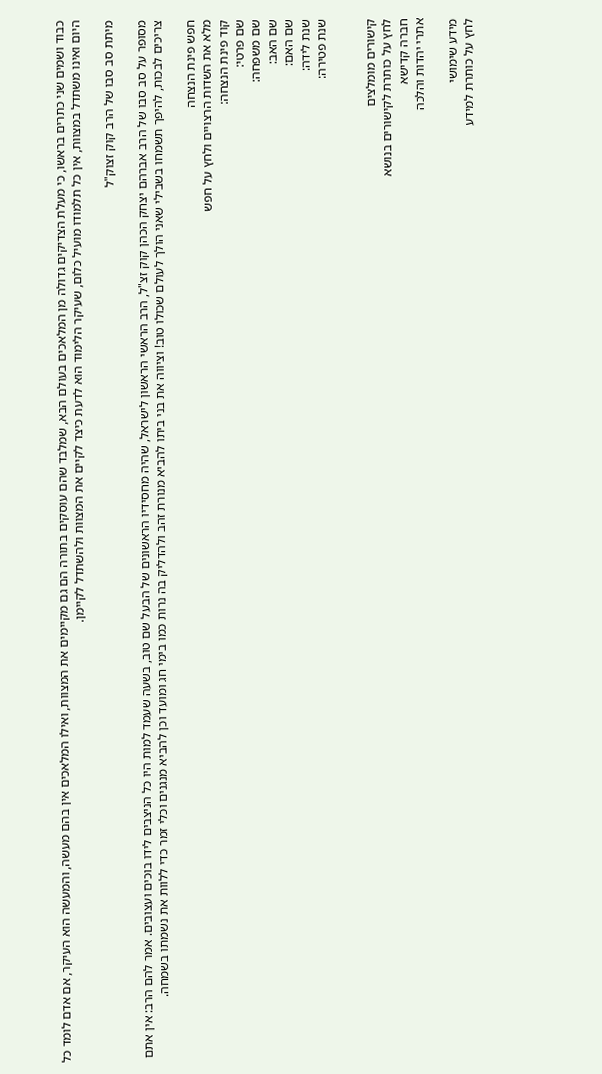כבוד ושמים שני כתרים בראשו, כי מעלת הצדיקים גדולה מן המלאכים בעולם הבא, שמלבד שהם עוסקים בתורה הם גם מקיימים את המצוות, ואילו המלאכים אין בהם מעשה, והמעשה הוא העיקר, אם אדם לומד כל היום ואינו משתדל במצוות, אין כל תלמודו מועיל כלום, שעיקר הלימוד הוא לדעת כיצד לקיים את המצוות ולהשתדל לקיימן.

מיתת סב סבו של הרב קוק זצוק"ל

מסופר על סב סבו של הרב אברהם יצחק הכהן קוק זצ"ל, הרב הראשי הראשון לישראל, שהיה מחסידיו הראשונים של הבעל שם טוב, בשעה שעמד למות היו כל הניצבים לידו בוכים ועצובים. אמר להם הרב: אין אתם צריכים לבכות, להיפך תשמחו בשבילי שאני הולך לעולם שכולו טוב! וציווה את בני ביתו להביא מנורת זהב ולהדליק בה נרות כמו בימי חג ומועד וכן להביא מנגנים וכלי זמר כדי ללוות את נשמתו בשמחה.

חפש פינת הנצחה
מלא את השדות הרצויים ולחץ על חפש
קוד פינת הנצחה:
שם פרטי:
שם משפחה:
שם האב:
שם האם:
שנת לידה:
שנת פטירה:


קישורים מומלצים
לחץ על כותרת לקישורים בנושא
חברה קדישא
אתרי יהדות והלכה

מידע שימושי
לחץ על כותרת למידע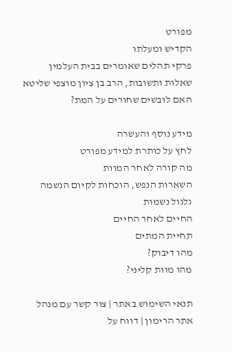מפורט
הקדיש ומעלתו
פרקי תהלים שאומרים בבית העלמין
שאלות ותשובות, הרב בן ציון מוצפי שליטא
האם לובשים שחורים על המת?

מידע נוסף והעשרה
לחץ על כותרת למידע מפורט
מה קורה לאחר המוות
השארות הנפש, הוכחות לקיום הנשמה
גלגול נשמות
החיים לאחר החיים
תחיית המתים
מהו דיבוק?
מהו מוות קליני?

תנאי השימוש באתר | צור קשר עם מנהל אתר הרימון | דווח על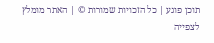תוכן פוגע | כל הזכויות שמורות © | האתר מומלץ לצפייה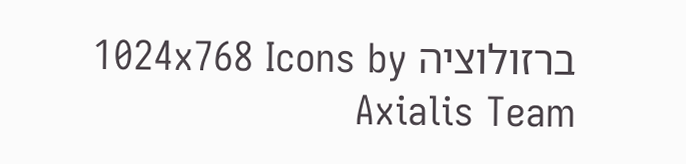ברזולוציה 1024x768 Icons by Axialis Team